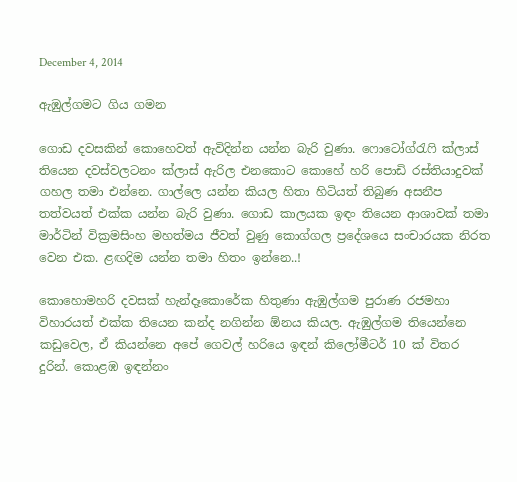December 4, 2014

ඇඹුල්ගමට ගිය ගමන

ගොඩ දවසකින් කොහෙවත් ඇවිදින්න යන්න බැරි වුණා. ෆොටෝග්රැෆි ක්ලාස් තියෙන දවස්වලටනං ක්ලාස් ඇරිල එනකොට කොහේ හරි පොඩි රස්තියාදුවක් ගහල තමා එන්නෙ. ගාල්ලෙ යන්න කියල හිතා හිටියත් තිබුණ අසනීප තත්වයත් එක්ක යන්න බැරි වුණා. ගොඩ කාලයක ඉඳං තියෙන ආශාවක් තමා මාර්ටින් වික්‍රමසිංහ මහත්මය ජීවත් වුණු කොග්ගල ප්‍රදේශයෙ සංචාරයක නිරත වෙන එක. ළඟදිම යන්න තමා හිතං ඉන්නෙ..!

කොහොමහරි දවසක් හැන්දෑකොරේක හිතුණා ඇඹුල්ගම පුරාණ රජමහා විහාරයත් එක්ක තියෙන කන්ද නගින්න ඕනය කියල. ඇඹුල්ගම තියෙන්නෙ කඩුවෙල, ඒ කියන්නෙ අපේ ගෙවල් හරියෙ ඉඳන් කිලෝමීටර් 10 ක් විතර දුරින්. කොළඹ ඉඳන්නං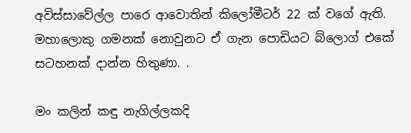අවිස්සාවේල්ල පාරෙ ආවොතින් කිලෝමීටර් 22 ක් වගේ ඇති. මහාලොකු ගමනක් නොවුනට ඒ ගැන පොඩියට බ්ලොග් එකේ සටහනක් දාන්න හිතුණා. .

මං කලින් කඳු නැගිල්ලකදි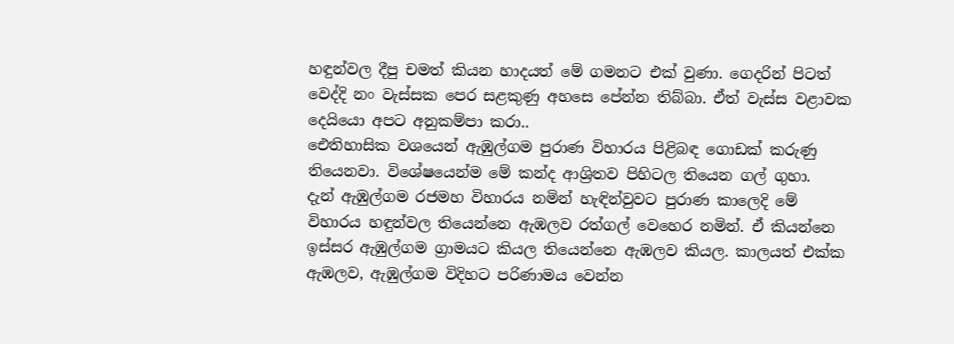හඳුන්වල දීපු චමත් කියන හාදයත් මේ ගමනට එක් වුණා. ගෙදරින් පිටත් වෙද්දි නං වැස්සක පෙර සළකුණු අහසෙ පේන්න තිබ්බා. ඒත් වැස්ස වළාවක දෙයියො අපට අනුකම්පා කරා..
ඓතිහාසික වශයෙන් ඇඹුල්ගම පුරාණ විහාරය පිළිබඳ ගොඩක් කරුණු තියෙනවා. විශේෂයෙන්ම මේ කන්ද ආශ්‍රිතව පිහිටල තියෙන ගල් ගුහා.
දැන් ඇඹුල්ගම රජමහ විහාරය නමින් හැඳින්වුවට පුරාණ කාලෙදි මේ විහාරය හඳුන්වල තියෙන්නෙ ඇඹලව රත්ගල් වෙහෙර නමින්. ඒ කියන්නෙ ඉස්සර ඇඹුල්ගම ග්‍රාමයට කියල තියෙන්නෙ ඇඹලව කියල. කාලයත් එක්ක ඇඹලව, ඇඹුල්ගම විදිහට පරිණාමය වෙන්න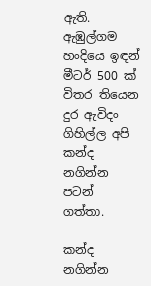ඇති.
ඇඹුල්ගම හංදියෙ ඉඳන් මීටර් 500 ක් විතර තියෙන දුර ඇවිදං ගිහිල්ල අපි කන්ද නගින්න පටන් ගත්තා.

කන්ද නගින්න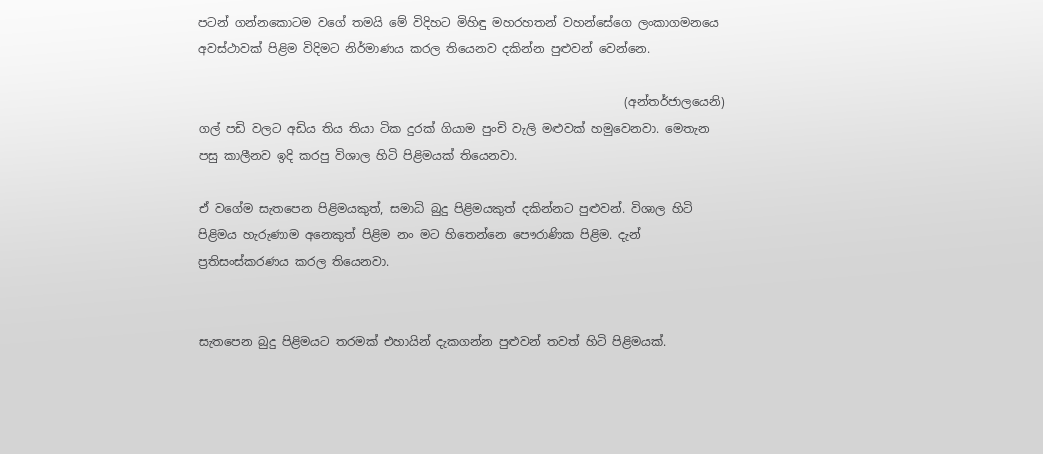පටන් ගන්නකොටම වගේ තමයි මේ විදිහට මිහිඳු මහරහතන් වහන්සේගෙ ලංකාගමනයෙ අවස්ථාවක් පිළිම විදිමට නිර්මාණය කරල තියෙනව දකින්න පුළුවන් වෙන්නෙ.

                                                                       (අන්තර්ජාලයෙනි)
ගල් පඩි වලට අඩිය තිය තියා ටික දුරක් ගියාම පුංචි වැලි මළුවක් හමුවෙනවා. මෙතැන පසු කාලීනව ඉදි කරපු විශාල හිටි පිළිමයක් තියෙනවා.

ඒ වගේම සැතපෙන පිළිමයකුත්, සමාධි බුදු පිළිමයකුත් දකින්නට පුළුවන්. විශාල හිටි පිළිමය හැරුණාම අනෙකුත් පිළිම නං මට හිතෙන්නෙ පෞරාණික පිළිම. දැන් ප්‍රතිසංස්කරණය කරල තියෙනවා.


සැතපෙන බුදු පිළිමයට තරමක් එහායින් දැකගන්න පුළුවන් තවත් හිටි පිළිමයක්.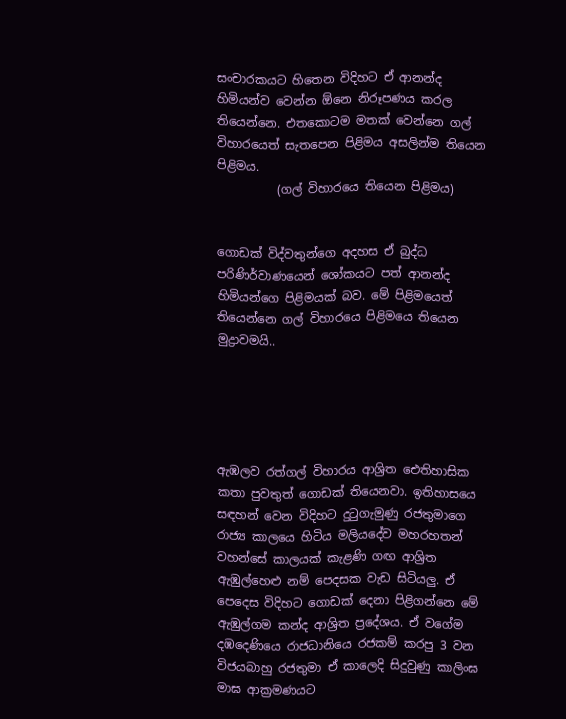සංචාරකයට හිතෙන විදිහට ඒ ආනන්ද හිමියන්ව වෙන්න ඕනෙ නිරූපණය කරල තියෙන්නෙ. එතකොටම මතක් වෙන්නෙ ගල් විහාරයෙත් සැතපෙන පිළිමය අසලින්ම තියෙන පිළිමය.
          (ගල් විහාරයෙ තියෙන පිළිමය)


ගොඩක් විද්වතුන්ගෙ අදහස ඒ බුද්ධ පරිණිර්වාණයෙන් ශෝකයට පත් ආනන්ද හිමියන්ගෙ පිළිමයක් බව. මේ පිළිමයෙත් තියෙන්නෙ ගල් විහාරයෙ පිළිමයෙ තියෙන මුද්‍රාවමයි..





ඇඹලව රත්ගල් විහාරය ආශ්‍රිත ඓතිහාසික කතා පුවතුත් ගොඩක් තියෙනවා. ඉතිහාසයෙ සඳහන් වෙන විදිහට දුටුගැමුණු රජතුමාගෙ රාජ්‍ය කාලයෙ හිටිය මලියදේව මහරහතන් වහන්සේ කාලයක් කැළණි ගඟ ආශ්‍රිත ඇඹුල්හෙළු නම් පෙදසක වැඩ සිටියලු. ඒ පෙදෙස විදිහට ගොඩක් දෙනා පිළිගන්නෙ මේ ඇඹුල්ගම කන්ද ආශ්‍රිත ප්‍රදේශය. ඒ වගේම දඹදෙණියෙ රාජධානියෙ රජකම් කරපු 3 වන විජයබාහු රජතුමා ඒ කාලෙදි සිදුවුණු කාලිංඝ මාඝ ආක්‍රමණයට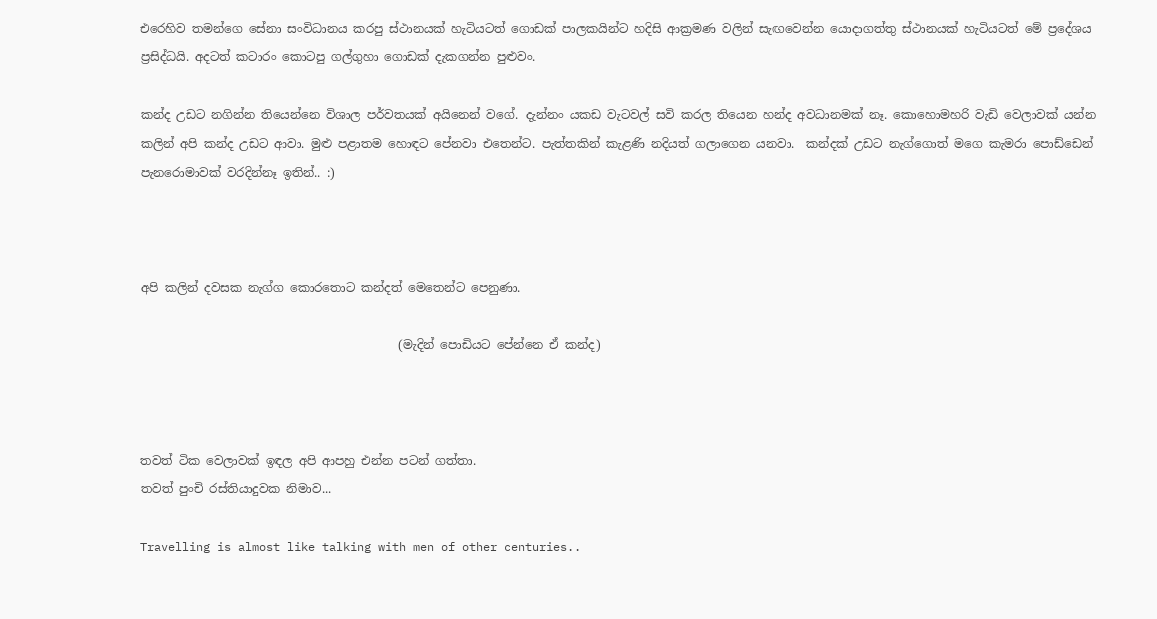එරෙහිව තමන්ගෙ සේනා සංවිධානය කරපු ස්ථානයක් හැටියටත් ගොඩක් පාලකයින්ට හදිසි ආක්‍රමණ වලින් සැඟවෙන්න යොදාගත්තු ස්ථානයක් හැටියටත් මේ ප්‍රදේශය ප්‍රසිද්ධයි. අදටත් කටාරං කොටපු ගල්ගුහා ගොඩක් දැකගන්න පුළුවං.

කන්ද උඩට නගින්න තියෙන්නෙ විශාල පර්වතයක් අයිනෙන් වගේ. දැන්නං යකඩ වැටවල් සවි කරල තියෙන හන්ද අවධානමක් නෑ. කොහොමහරි වැඩි වෙලාවක් යන්න කලින් අපි කන්ද උඩට ආවා. මුළු පළාතම හොඳට පේනවා එතෙන්ට. පැත්තකින් කැළණි නදියත් ගලාගෙන යනවා.  කන්දක් උඩට නැග්ගොත් මගෙ කැමරා පොඩ්ඩෙන් පැනරොමාවක් වරදින්නෑ ඉතින්.. :)



අපි කලින් දවසක නැග්ග කොරතොට කන්දත් මෙතෙන්ට පෙනුණා.

                                           (මැදින් පොඩියට පේන්නෙ ඒ කන්ද)



තවත් ටික වෙලාවක් ඉඳල අපි ආපහු එන්න පටන් ගත්තා.
තවත් පුංචි රස්තියාදුවක නිමාව...

Travelling is almost like talking with men of other centuries..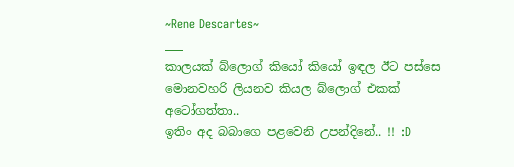~Rene Descartes~
___
කාලයක් බ්ලොග් කියෝ කියෝ ඉඳල ඊට පස්සෙ මොනවහරි ලියනව කියල බ්ලොග් එකක් අටෝගත්තා..
ඉතිං අද බබාගෙ පළවෙනි උපන්දිනේ.. !! :D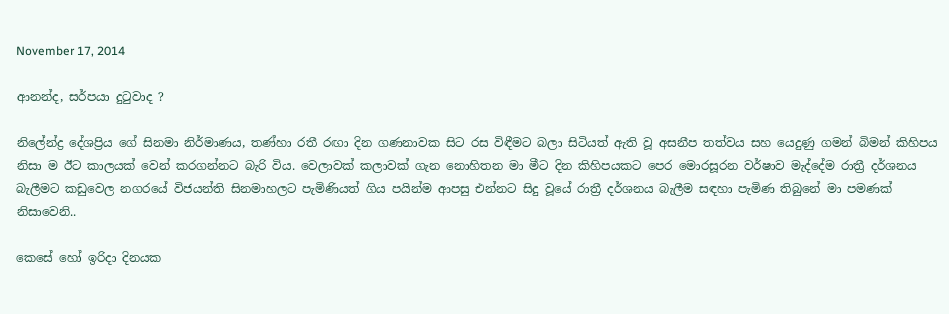November 17, 2014

ආනන්ද, සර්පයා දුටුවාද ?

නිලේන්ද්‍ර දේශප්‍රිය ගේ සිනමා නිර්මාණය, තණ්හා රතී රඟා දින ගණනාවක සිට රස විඳීමට බලා සිටියත් ඇති වූ අසනීප තත්වය සහ යෙදුණු ගමන් බිමන් කිහිපය නිසා ම ඊට කාලයක් වෙන් කරගන්නට බැරි විය. වෙලාවක් කලාවක් ගැන නොහිතන මා මීට දින කිහිපයකට පෙර මොරසූරන වර්ෂාව මැද්දේම රාත්‍රී දර්ශනය බැලීමට කඩුවෙල නගරයේ විජයන්ති සිනමාහලට පැමිණියත් ගිය පයින්ම ආපසු එන්නට සිදු වූයේ රාත්‍රී දර්ශනය බැලීම සඳහා පැමිණ තිබුනේ මා පමණක් නිසාවෙනි..

කෙසේ හෝ ඉරිදා දිනයක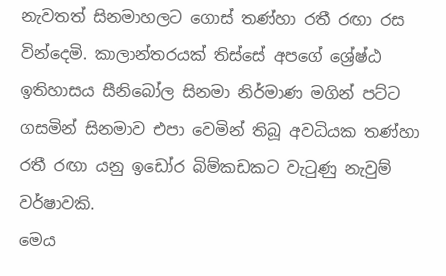නැවතත් සිනමාහලට ගොස් තණ්හා රතී රඟා රස වින්දෙමි. කාලාන්තරයක් තිස්සේ අපගේ ශ්‍රේෂ්ඨ ඉතිහාසය සීනිබෝල සිනමා නිර්මාණ මගින් පට්ට ගසමින් සිනමාව එපා වෙමින් තිබූ අවධියක තණ්හා රතී රඟා යනු ඉඩෝර බිම්කඩකට වැටුණු නැවුම් වර්ෂාවකි.
මෙය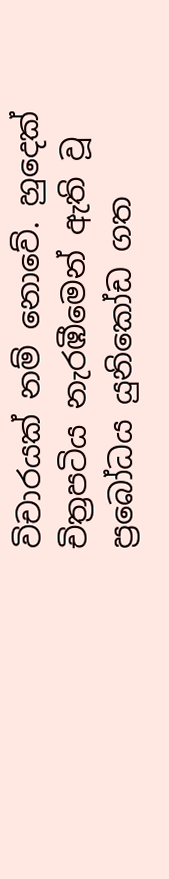විචාරයක් නම් නොවේ. හුදෙක් චිත්‍රපටිය නැරඹීමෙන් ඇති වූ ප්‍රබෝධය යුනිකෝඩ ගත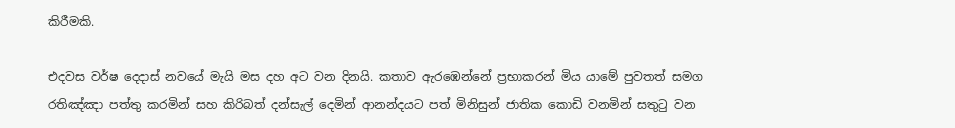කිරීමකි.

එදවස වර්ෂ දෙදාස් නවයේ මැයි මස දහ අට වන දිනයි. කතාව ඇරඹෙන්නේ ප්‍රභාකරන් මිය යාමේ පුවතත් සමග රතිඤ්ඤා පත්තු කරමින් සහ කිරිබත් දන්සැල් දෙමින් ආනන්දයට පත් මිනිසුන් ජාතික කොඩි වනමින් සතුටු වන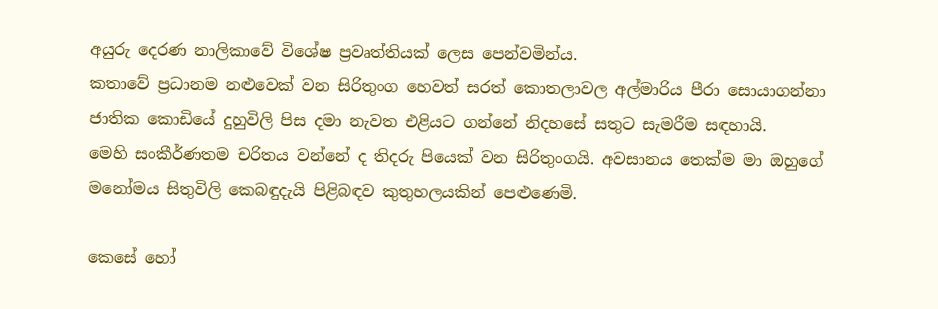අයුරු දෙරණ නාලිකාවේ විශේෂ ප්‍රවෘත්තියක් ලෙස පෙන්වමින්ය.
කතාවේ ප්‍රධානම නළුවෙක් වන සිරිතුංග හෙවත් සරත් කොතලාවල අල්මාරිය පීරා සොයාගන්නා ජාතික කොඩියේ දුහුවිලි පිස දමා නැවත එළියට ගන්නේ නිදහසේ සතුට සැමරීම සඳහායි.
මෙහි සංකීර්ණතම චරිතය වන්නේ ද තිදරු පියෙක් වන සිරිතුංගයි. අවසානය තෙක්ම මා ඔහුගේ මනෝමය සිතුවිලි කෙබඳුදැයි පිළිබඳව කුතුහලයකින් පෙළුණෙමි.

කෙසේ හෝ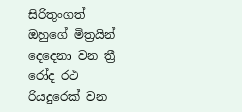සිරිතුංගත් ඔහුගේ මිත්‍රයින් දෙදෙනා වන ත්‍රී රෝද රථ රියදුරෙක් වන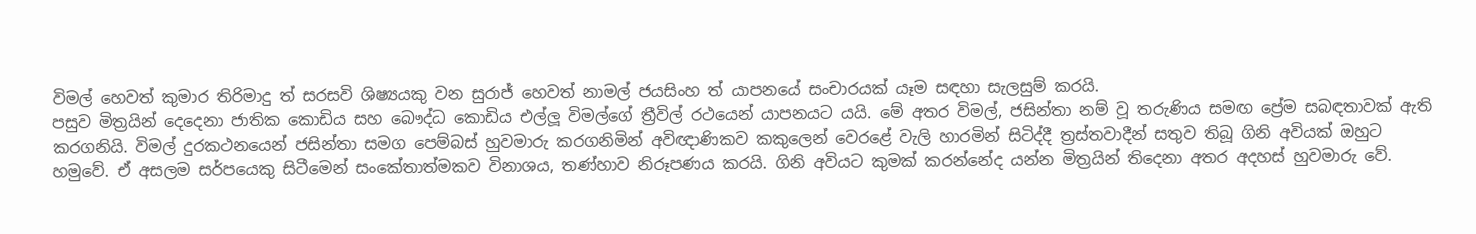විමල් හෙවත් කුමාර තිරිමාදු ත් සරසවි ශිෂ්‍යයකු වන සුරාජ් හෙවත් නාමල් ජයසිංහ ත් යාපනයේ සංචාරයක් යෑම සඳහා සැලසුම් කරයි.
පසුව මිත්‍රයින් දෙදෙනා ජාතික කොඩිය සහ බෞද්ධ කොඩිය එල්ලූ විමල්ගේ ත්‍රීවිල් රථයෙන් යාපනයට යයි. මේ අතර විමල්, ජසින්තා නම් වූ තරුණිය සමඟ ප්‍රේම සබඳතාවක් ඇති කරගනියි. විමල් දුරකථනයෙන් ජසින්තා සමග පෙම්බස් හුවමාරු කරගනිමින් අවිඥාණිකව කකුලෙන් වෙරළේ වැලි හාරමින් සිටිද්දී ත්‍රස්තවාදීන් සතුව තිබූ ගිනි අවියක් ඔහුට හමුවේ. ඒ අසලම සර්පයෙකු සිටීමෙන් සංකේතාත්මකව විනාශය, තණ්හාව නිරූපණය කරයි. ගිනි අවියට කුමක් කරන්නේද යන්න මිත්‍රයින් තිදෙනා අතර අදහස් හුවමාරු වේ.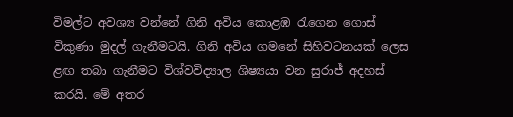විමල්ට අවශ්‍ය වන්නේ ගිනි අවිය කොළඹ රැගෙන ගොස් විකුණා මුදල් ගැනීමටයි. ගිනි අවිය ගමනේ සිහිවටනයක් ලෙස ළඟ තබා ගැනීමට විශ්වවිද්‍යාල ශිෂ්‍යයා වන සුරාජ් අදහස් කරයි. මේ අතර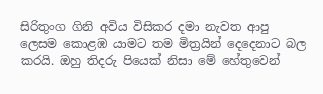සිරිතුංග ගිනි අවිය විසිකර දමා නැවත ආපු ලෙසම කොළඹ යාමට තම මිත්‍රයින් දෙදෙනාට බල කරයි. ඔහු තිදරු පියෙක් නිසා මේ හේතුවෙන්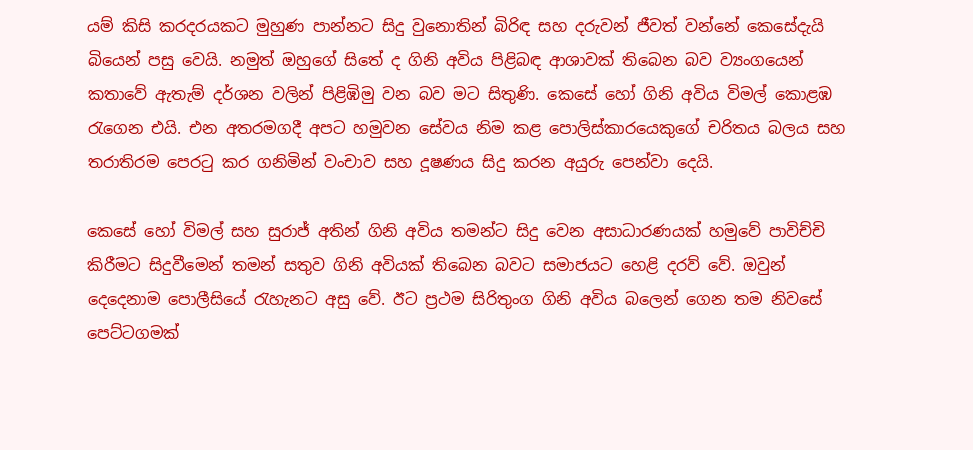යම් කිසි කරදරයකට මුහුණ පාන්නට සිදු වුනොතින් බිරිඳ සහ දරුවන් ජීවත් වන්නේ කෙසේදැයි බියෙන් පසු වෙයි. නමුත් ඔහුගේ සිතේ ද ගිනි අවිය පිළිබඳ ආශාවක් තිබෙන බව ව්‍යංගයෙන් කතාවේ ඇතැම් දර්ශන වලින් පිළිඹිමු වන බව මට සිතුණි. කෙසේ හෝ ගිනි අවිය විමල් කොළඹ රැගෙන එයි. එන අතරමගදී අපට හමුවන සේවය නිම කළ පොලිස්කාරයෙකුගේ චරිතය බලය සහ තරාතිරම පෙරටු කර ගනිමින් වංචාව සහ දූෂණය සිදු කරන අයුරු පෙන්වා දෙයි.

කෙසේ හෝ විමල් සහ සුරාජ් අතින් ගිනි අවිය තමන්ට සිදු වෙන අසාධාරණයක් හමුවේ පාවිච්චි කිරීමට සිදුවීමෙන් තමන් සතුව ගිනි අවියක් තිබෙන බවට සමාජයට හෙළි දරව් වේ. ඔවුන් දෙදෙනාම පොලීසියේ රැහැනට අසු වේ. ඊට ප්‍රථම සිරිතුංග ගිනි අවිය බලෙන් ගෙන තම නිවසේ පෙට්ටගමක්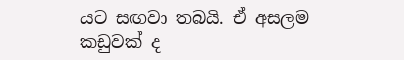යට සඟවා තබයි. ඒ අසලම කඩුවක් ද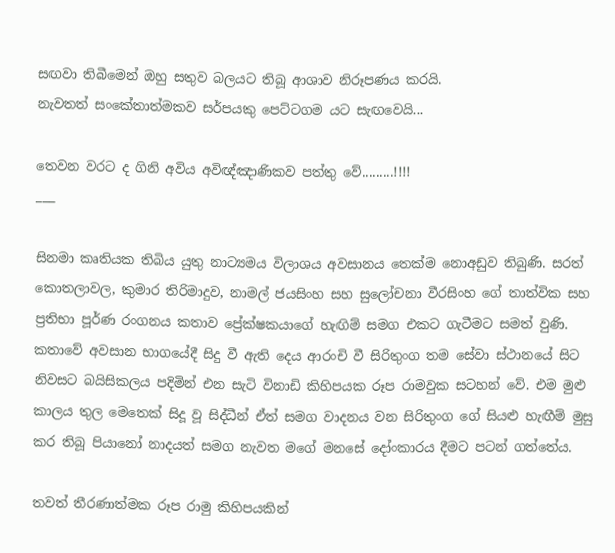සඟවා තිබීමෙන් ඔහු සතුව බලයට තිබූ ආශාව නිරූපණය කරයි.
නැවතත් සංකේතාත්මකව සර්පයකු පෙට්ටගම යට සැඟවෙයි...

තෙවන වරට ද ගිනි අවිය අවිඥ්ඤාණිකව පත්තු වේ.........!!!!
___

සිනමා කෘතියක තිබිය යුතු නාට්‍යමය විලාශය අවසානය තෙක්ම නොඅඩුව තිබුණි. සරත් කොතලාවල, කුමාර තිරිමාදුව, නාමල් ජයසිංහ සහ සුලෝචනා වීරසිංහ ගේ තාත්වික සහ ප්‍රතිභා පූර්ණ රංගනය කතාව ප්‍රේක්ෂකයාගේ හැඟිම් සමග එකට ගැටීමට සමත් වුණි.
කතාවේ අවසාන භාගයේදී සිදු වී ඇති දෙය ආරංචි වී සිරිතුංග තම සේවා ස්ථානයේ සිට නිවසට බයිසිකලය පදිමින් එන සැටි විනාඩි කිහිපයක රූප රාමවුක සටහන් වේ. එම මුළු කාලය තුල මෙතෙක් සිදූ වූ සිද්ධීන් ඒත් සමග වාදනය වන සිරිතුංග ගේ සියළු හැඟීම් මුසු කර තිබූ පියානෝ නාදයත් සමග නැවත මගේ මනසේ දෝංකාරය දීමට පටන් ගත්තේය.

තවත් තීරණාත්මක රූප රාමු කිහිපයකින්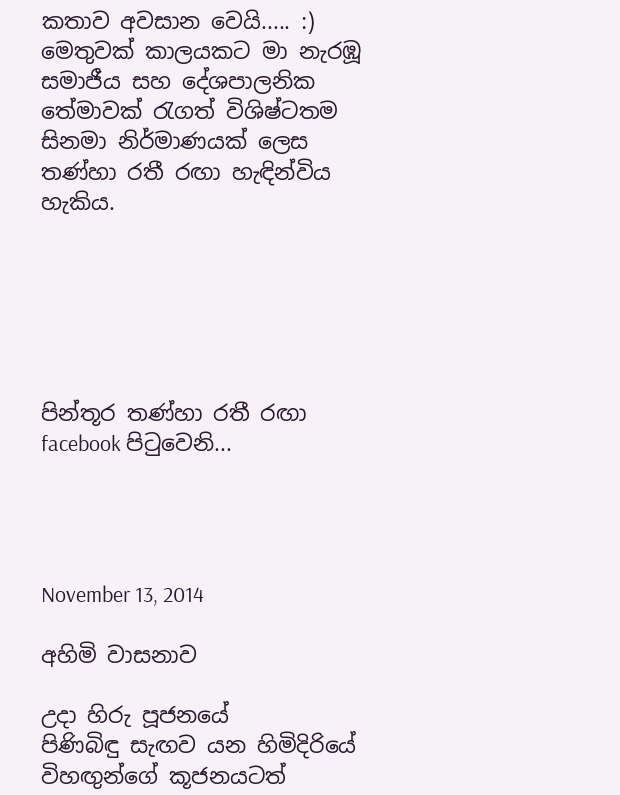කතාව අවසාන වෙයි..... :)
මෙතුවක් කාලයකට මා නැරඹූ සමාජීය සහ දේශපාලනික තේමාවක් රැගත් විශිෂ්ටතම සිනමා නිර්මාණයක් ලෙස තණ්හා රතී රඟා හැඳින්විය හැකිය.






පින්තූර තණ්හා රතී රඟා facebook පිටුවෙනි...




November 13, 2014

අහිමි වාසනාව

උදා හිරු පූජනයේ
පිණිබිඳු සැඟව යන හිමිදිරියේ
විහඟුන්ගේ කූජනයටත්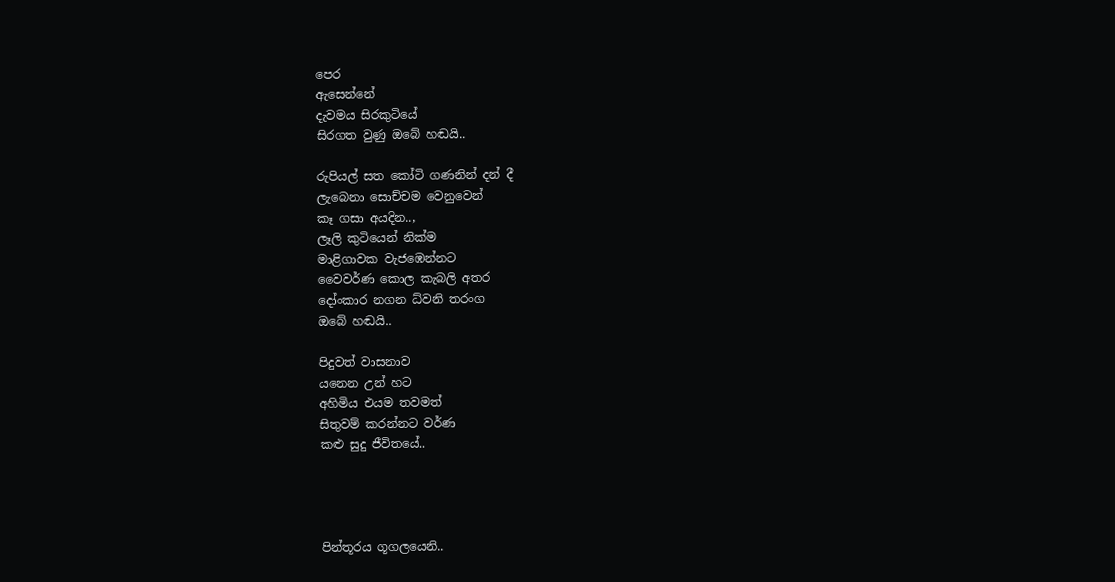පෙර
ඇසෙන්නේ
දැවමය සිරකුටියේ
සිරගත වුණු ඔබේ හඬයි..

රුපියල් සත කෝටි ගණනින් දන් දී
ලැබෙනා සොච්චම වෙනුවෙන්
කෑ ගසා අයදින..,
ලෑලි කුටියෙන් නික්ම
මාළිගාවක වැජඹෙන්නට
වෛවර්ණ කොල කැබලි අතර
දෝංකාර නගන ධ්වනි තරංග
ඔබේ හඬයි..

පිදුවත් වාසනාව
යනෙන උන් හට
අහිමිය එයම තවමත්
සිතුවම් කරන්නට වර්ණ
කළු සුදු ජීවිතයේ..




පින්තූරය ගූගලයෙනි..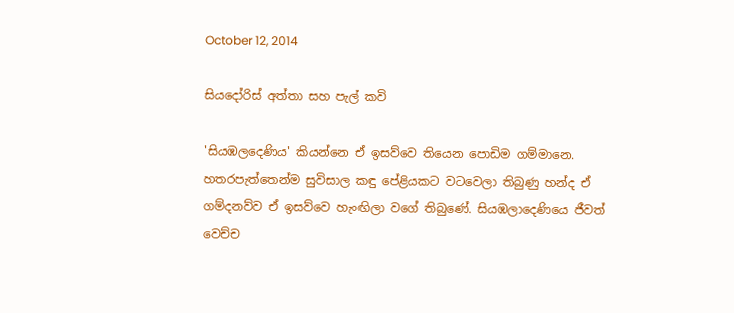October 12, 2014

සියදෝරිස් අත්තා සහ පැල් කවි

'සියඹලදෙණිය' කියන්නෙ ඒ ඉසව්වෙ තියෙන පොඩිම ගම්මානෙ. හතරපැත්තෙන්ම සුවිසාල කඳු පේළියකට වටවෙලා තිබුණු හන්ද ඒ ගම්දනව්ව ඒ ඉසව්වෙ හැංඟිලා වගේ තිබුණේ. සියඹලාදෙණියෙ ජීවත් වෙච්ච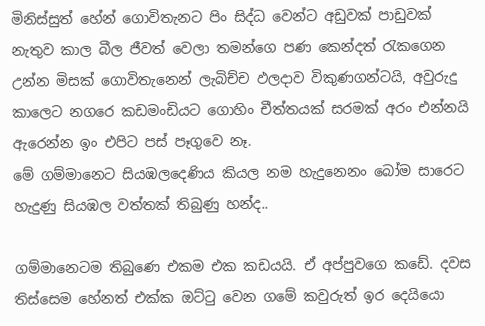මිනිස්සුත් හේන් ගොවිතැනට පිං සිද්ධ වෙන්ට අඩුවක් පාඩුවක් නැතුව කාල බීල ජීවත් වෙලා තමන්ගෙ පණ කෙන්දත් රැකගෙන උන්න මිසක් ගොවිතැනෙන් ලැබිච්ච ඵලදාව විකුණගන්ටයි, අවුරුදු කාලෙට නගරෙ කඩමංඩියට ගොහිං චීත්තයක් සරමක් අරං එන්නයි ඇරෙන්න ඉං එපිට පස් පෑගුවෙ නෑ.
මේ ගම්මානෙට සියඹලදෙණිය කියල නම හැදුනෙනං බෝම සාරෙට හැදුණු සියඹල වත්තක් තිබුණු හන්ද..

ගම්මානෙටම තිබුණෙ එකම එක කඩයයි. ඒ අප්පුවගෙ කඩේ. දවස තිස්සෙම හේනත් එක්ක ඔට්ටු වෙන ගමේ කවුරුත් ඉර දෙයියො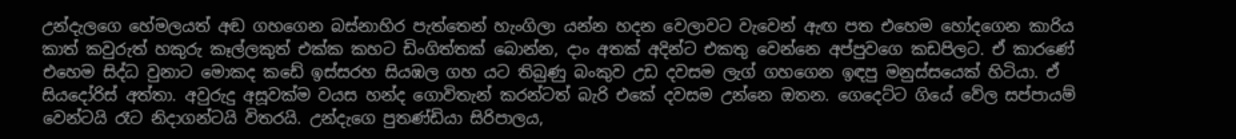උන්දැලගෙ හේමලයත් අඬ ගහගෙන බස්නාහිර පැත්තෙන් හැංගිලා යන්න හදන වෙලාවට වැවෙන් ඇඟ පත එහෙම හෝදගෙන කාරිය කාත් කවුරුත් හකුරු කෑල්ලකුත් එක්ක කහට ඩිංගිත්තක් බොන්න, දාං අතක් අදින්ට එකතු වෙන්නෙ අප්පුවගෙ කඩපිලට. ඒ කාරණේ එහෙම සිද්ධ වුනාට මොකද කඩේ ඉස්සරහ සියඹල ගහ යට තිබුණු බංකුව උඩ දවසම ලැග් ගහගෙන ඉඳපු මනුස්සයෙක් හිටියා. ඒ සියදෝරිස් අත්තා. අවුරුදු අසූවක්ම වයස හන්ද ගොවිතැන් කරන්ටත් බැරි එකේ දවසම උන්නෙ ඔතන. ගෙදෙට්ට ගියේ වේල සප්පායම් වෙන්ටයි රෑට නිදාගන්ටයි විතරයි. උන්දැගෙ පුතණ්ඩියා සිරිපාලය,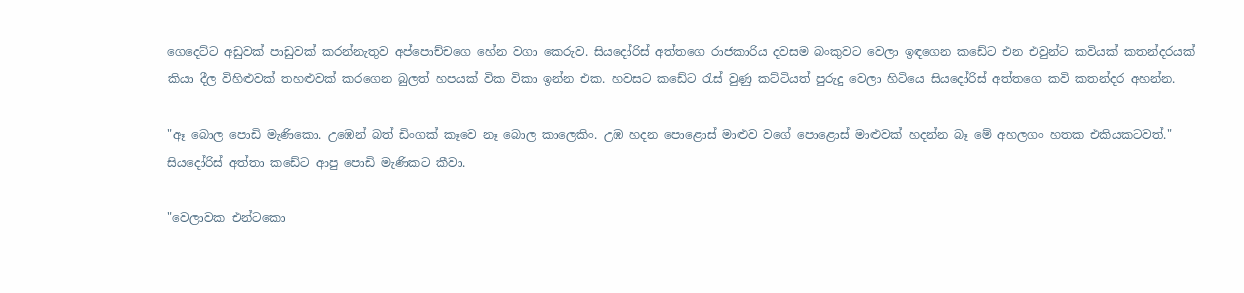ගෙදෙට්ට අඩුවක් පාඩුවක් කරන්නැතුව අප්පොච්චගෙ හේන වගා කෙරුව. සියදෝරිස් අත්තගෙ රාජකාරිය දවසම බංකුවට වෙලා ඉඳගෙන කඩේට එන එවුන්ට කවියක් කතන්දරයක් කියා දීල විහිළුවක් තහළුවක් කරගෙන බුලත් හපයක් වික විකා ඉන්න එක. හවසට කඩේට රැස් වුණු කට්ටියත් පුරුදු වෙලා හිටියෙ සියදෝරිස් අත්තගෙ කවි කතන්දර අහන්න.

"ඈ බොල පොඩි මැණිකො. උඹෙන් බත් ඩිංගක් කෑවෙ නෑ බොල කාලෙකිං. උඹ හදන පොළොස් මාළුව වගේ පොළොස් මාළුවක් හදන්න බෑ මේ අහලගං හතක එකියකටවත්."
සියදෝරිස් අත්තා කඩේට ආපු පොඩි මැණිකට කීවා.

"වෙලාවක එන්ටකො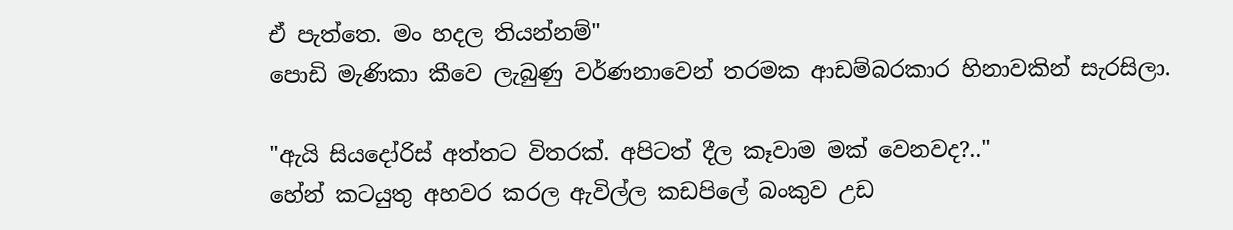ඒ පැත්තෙ. මං හදල තියන්නම්"
පොඩි මැණිකා කීවෙ ලැබුණු වර්ණනාවෙන් තරමක ආඩම්බරකාර හිනාවකින් සැරසිලා.

"ඇයි සියදෝරිස් අත්තට විතරක්. අපිටත් දීල කෑවාම මක් වෙනවද?.."
හේන් කටයුතු අහවර කරල ඇවිල්ල කඩපිලේ බංකුව උඩ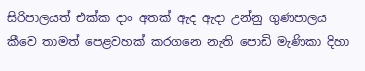සිරිපාලයත් එක්ක දාං අතක් ඇද ඇදා උන්නු ගුණපාලය කීවෙ තාමත් පෙළවහක් කරගනෙ නැති පොඩි මැණිකා දිහා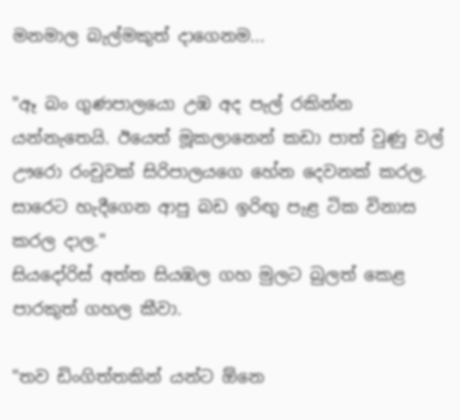මනමාල බැල්මකුත් දාගෙනම...

"ඈ බං ගුණපාලයො උඹ අද පැල් රකින්න යන්නැතෙයි. ඊයෙත් මූකලානෙන් කඩා පාත් වුණු වල් ඌරො රංචුවක් සිරිපාලයගෙ හේන දෙවනක් කරල. සාරෙට හැදීගෙන ආපු බඩ ඉරිඟු පැළ ටික විනාස කරල දාල."
සියදෝරිස් අත්ත සියඹල ගහ මුලට බුලත් කෙළ පාරකුත් ගහල කීවා.

"තව ඩිංගිත්තකින් යන්ට ඕනෙ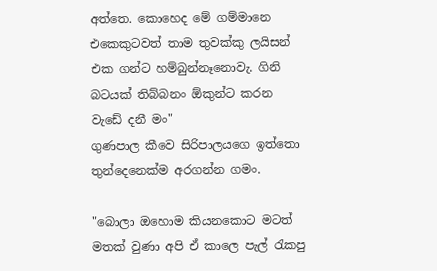අත්තෙ. කොහෙද මේ ගම්මානෙ එකෙකුටවත් තාම තුවක්කු ලයිසන් එක ගන්ට හම්බුන්නෑනොවැ. ගිනි බටයක් තිබ්බනං ඕකුන්ට කරන වැඩේ දනී මං"
ගුණපාල කීවෙ සිරිපාලයගෙ ඉත්තො තුන්දෙනෙක්ම අරගන්න ගමං.

"බොලා ඔහොම කියනකොට මටත් මතක් වුණා අපි ඒ කාලෙ පැල් රැකපු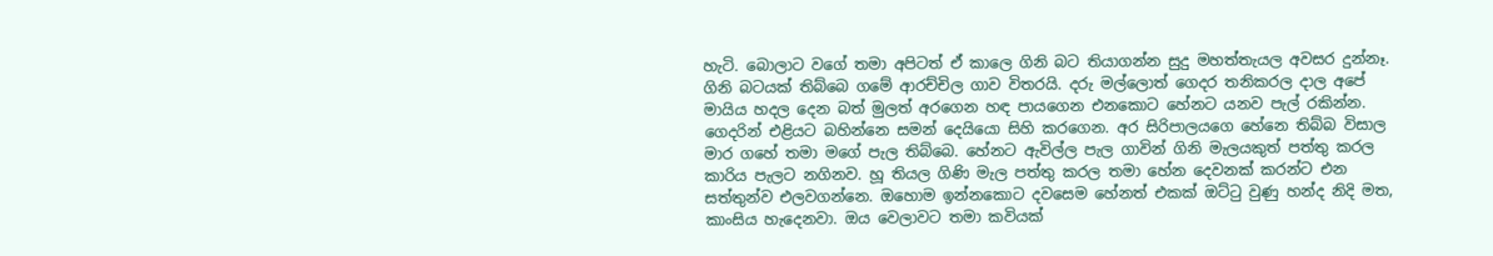හැටි. බොලාට වගේ තමා අපිටත් ඒ කාලෙ ගිනි බට තියාගන්න සුදු මහත්තැයල අවසර දුන්නෑ. ගිනි බටයක් තිබ්බෙ ගමේ ආරච්චිල ගාව විතරයි. දරු මල්ලොත් ගෙදර තනිකරල දාල අපේ මායිය හදල දෙන බත් මුලත් අරගෙන හඳ පායගෙන එනකොට හේනට යනව පැල් රකින්න. ගෙදරින් එළියට බහින්නෙ සමන් දෙයියො සිහි කරගෙන. අර සිරිපාලයගෙ හේනෙ තිබ්බ විසාල මාර ගහේ තමා මගේ පැල තිබ්බෙ. හේනට ඇවිල්ල පැල ගාවින් ගිනි මැලයකුත් පත්තු කරල කාරිය පැලට නගිනව. හූ තියල ගිණි මැල පත්තු කරල තමා හේන දෙවනක් කරන්ට එන සත්තුන්ව එලවගන්නෙ. ඔහොම ඉන්නකොට දවසෙම හේනත් එකක් ඔට්ටු වුණු හන්ද නිදි මත, කාංසිය හැදෙනවා. ඔය වෙලාවට තමා කවියක්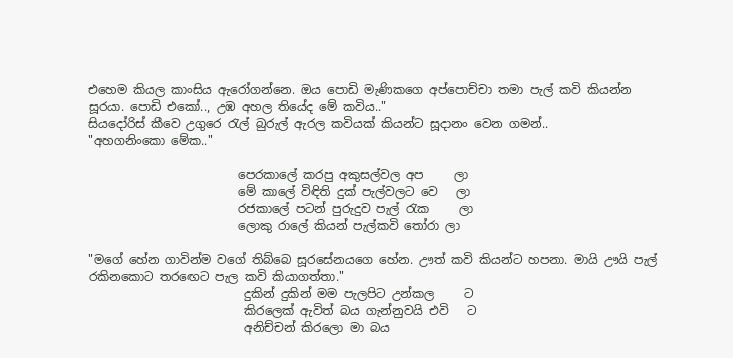එහෙම කියල කාංසිය ඇරෝගන්නෙ. ඔය පොඩි මැණිකගෙ අප්පොච්චා තමා පැල් කවි කියන්න සූරයා. පොඩි එකෝ.., උඹ අහල තියේද මේ කවිය.."
සියදෝරිස් කීවෙ උගුරෙ රැල් බුරුල් ඇරල කවියක් කියන්ට සූදානං වෙන ගමන්..
"අහගනිංකො මේක.."

                         පෙරකාලේ කරපු අකුසල්වල අප     ලා
                         මේ කාලේ විඳිති දුක් පැල්වලට වෙ   ලා
                         රජකාලේ පටන් පුරුදුව පැල් රැක     ලා
                         ලොකු රාලේ කියන් පැල්කවි තෝරා ලා

"මගේ හේන ගාවින්ම වගේ තිබ්බෙ සූරසේනයගෙ හේන. ඌත් කවි කියන්ට හපනා. මායි ඌයි පැල් රකිනකොට තරඟෙට පැල කවි කියාගත්තා."
                          දුකින් දුකින් මම පැලපිට උන්කල     ට
                          කිරලෙක් ඇවිත් බය ගැන්නුවයි එවි   ට
                          අනිච්චන් කිරලො මා බය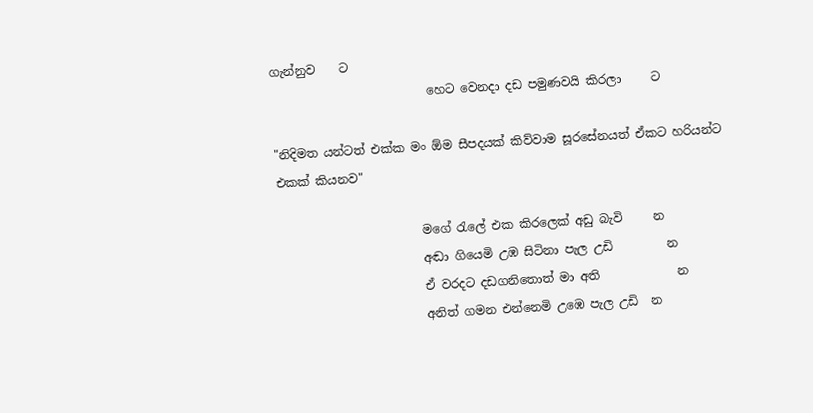ගැන්නුව    ට
                          හෙට වෙනදා දඩ පමුණවයි කිරලා     ට

"නිදිමත යන්ටත් එක්ක මං ඕම සීපදයක් කිව්වාම සූරසේනයත් ඒකට හරියන්ට එකක් කියනව"

                        මගේ රැලේ එක කිරලෙක් අඩු බැවි     න
                        අඬා ගියෙමි උඹ සිටිනා පැල උඩි         න
                        ඒ වරදට දඩගනිතොත් මා අති             න
                        අනිත් ගමන එන්නෙමි උඹෙ පැල උඩි  න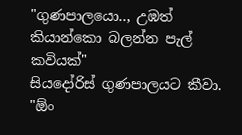"ගුණපාලයො.., උඹත් කියාන්කො බලන්න පැල් කවියක්"
සියදෝරිස් ගුණපාලයට කීවා.
"ඕං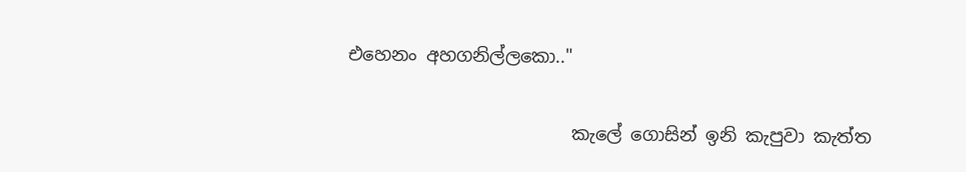එහෙනං අහගනිල්ලකො.."

                         කැලේ ගොසින් ඉනි කැපුවා කැත්ත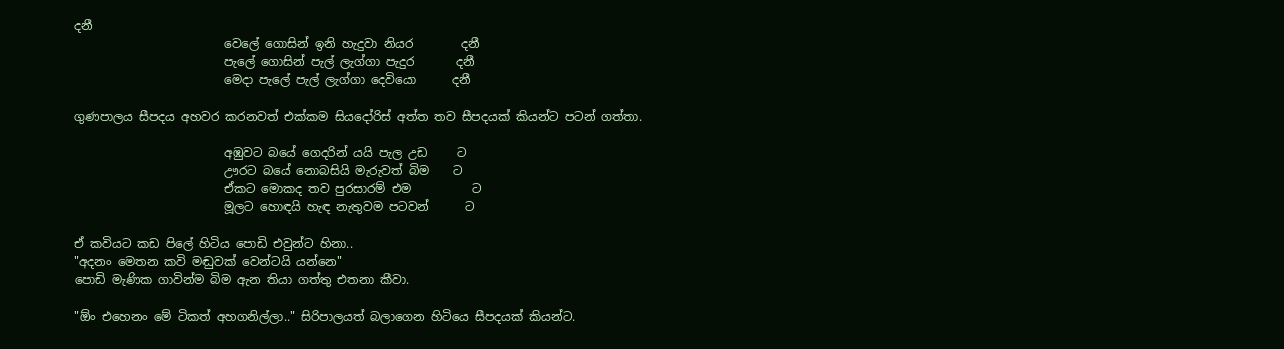දනී
                         වෙලේ ගොසින් ඉනි හැදුවා නියර        දනී
                         පැලේ ගොසින් පැල් ලැග්ගා පැදුර       දනී
                         මෙදා පැලේ පැල් ලැග්ගා දෙවියො      දනී

ගුණපාලය සීපදය අහවර කරනවත් එක්කම සියදෝරිස් අත්ත තව සීපදයක් කියන්ට පටන් ගත්තා.

                         අඹුවට බයේ ගෙදරින් යයි පැල උඩ     ට
                         ඌරට බයේ නොබසියි මැරුවත් බිම    ට
                         ඒකට මොකද තව පුරසාරම් එම          ට
                         මූලට හොඳයි හැඳ නැතුවම පටවන්      ට

ඒ කවියට කඩ පිලේ හිටිය පොඩි එවුන්ට හිනා..
"අදනං මෙතන කවි මඬුවක් වෙන්ටයි යන්නෙ"
පොඩි මැණික ගාවින්ම බිම ඇන තියා ගත්තු එතනා කීවා.

"ඕං එහෙනං මේ ටිකත් අහගනිල්ලා.." සිරිපාලයත් බලාගෙන හිටියෙ සීපදයක් කියන්ට.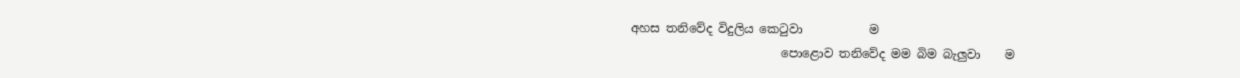අහස තනිවේද විදුලිය කෙටුවා           ම
                         පොළොව තනිවේද මම බිම බැලුවා    ම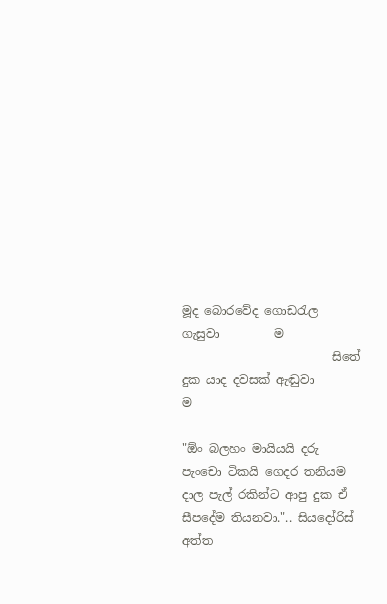මූද බොරවේද ගොඩරැල ගැසුවා         ම
                         සිතේ දුක යාද දවසක් ඇඬුවා             ම

"ඕං බලහං මායියයි දරු පැංචො ටිකයි ගෙදර තනියම දාල පැල් රකින්ට ආපු දුක ඒ සීපදේම තියනවා.".. සියදෝරිස් අත්ත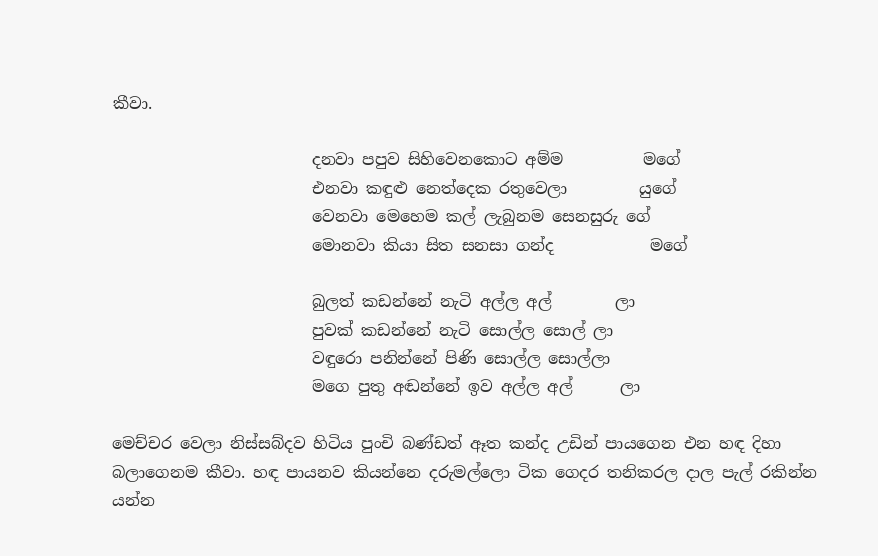කීවා.

                         දනවා පපුව සිහිවෙනකොට අම්ම          මගේ
                         එනවා කඳුළු නෙත්දෙක රතුවෙලා         යුගේ
                         වෙනවා මෙහෙම කල් ලැබුනම සෙනසුරු ගේ
                         මොනවා කියා සිත සනසා ගන්ද            මගේ

                         බුලත් කඩන්නේ නැටි අල්ල අල්        ලා
                         පුවක් කඩන්නේ නැටි සොල්ල සොල් ලා
                         වඳුරො පනින්නේ පිණි සොල්ල සොල්ලා
                         මගෙ පුතු අඬන්නේ ඉව අල්ල අල්      ලා

මෙච්චර වෙලා නිස්සබ්දව හිටිය පුංචි බණ්ඩත් ඈත කන්ද උඩින් පායගෙන එන හඳ දිහා බලාගෙනම කීවා. හඳ පායනව කියන්නෙ දරුමල්ලො ටික ගෙදර තනිකරල දාල පැල් රකින්න යන්න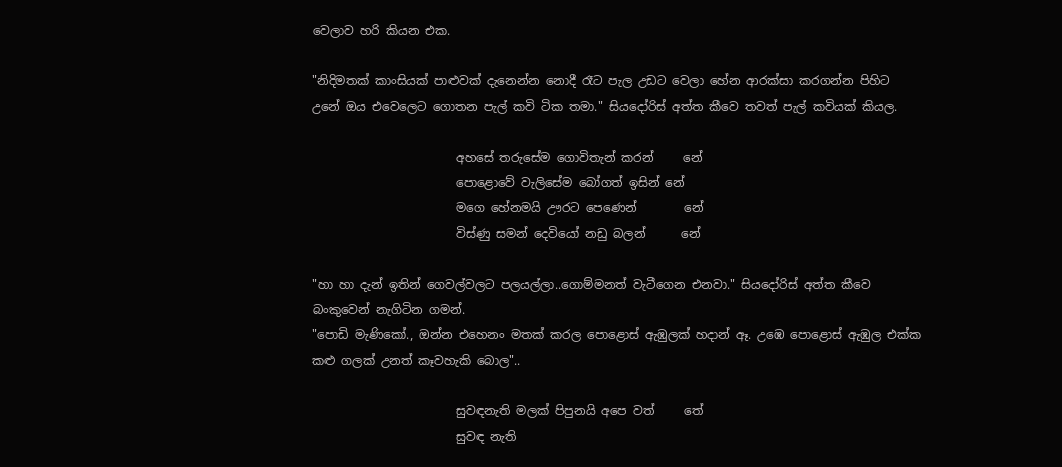වෙලාව හරි කියන එක.

"නිදිමතක් කාංසියක් පාළුවක් දැනෙන්න නොදී රෑට පැල උඩට වෙලා හේන ආරක්සා කරගන්න පිහිට උනේ ඔය එවෙලෙට ගොතන පැල් කවි ටික තමා." සියදෝරිස් අත්ත කීවෙ තවත් පැල් කවියක් කියල.

                        අහසේ තරුසේම ගොවිතැන් කරන්     නේ
                        පොළොවේ වැලිසේම බෝගත් ඉසින් නේ
                        මගෙ හේනමයි ඌරට පෙණෙන්        නේ
                        විස්ණු සමන් දෙවියෝ නඩු බලන්      නේ

"හා හා දැන් ඉතින් ගෙවල්වලට පලයල්ලා..ගොම්මනත් වැටීගෙන එනවා." සියදෝරිස් අත්ත කීවෙ බංකුවෙන් නැගිටින ගමන්.
"පොඩි මැණිකෝ., ඔන්න එහෙනං මතක් කරල පොළොස් ඇඹුලක් හදාන් ඈ. උඹෙ පොළොස් ඇඹුල එක්ක කළු ගලක් උනත් කෑවහැකි බොල"..

                        සුවඳනැති මලක් පිපුනයි අපෙ වත්     තේ
                        සුවඳ නැති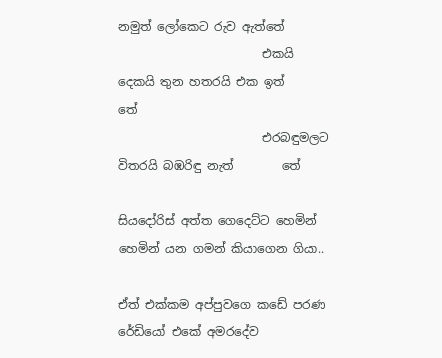නමුත් ලෝකෙට රුව ඇත්තේ
                        එකයි දෙකයි තුන හතරයි එක ඉත්     තේ
                        එරබඳුමලට විතරයි බඹරිඳු නැත්        තේ

සියදෝරිස් අත්ත ගෙදෙට්ට හෙමින් හෙමින් යන ගමන් කියාගෙන ගියා..

ඒත් එක්කම අප්පුවගෙ කඩේ පරණ රේඩියෝ එකේ අමරදේව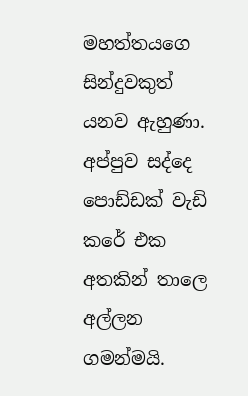මහත්තයගෙ සින්දුවකුත් යනව ඇහුණා. අප්පුව සද්දෙ පොඩ්ඩක් වැඩි කරේ එක අතකින් තාලෙ අල්ලන ගමන්මයි.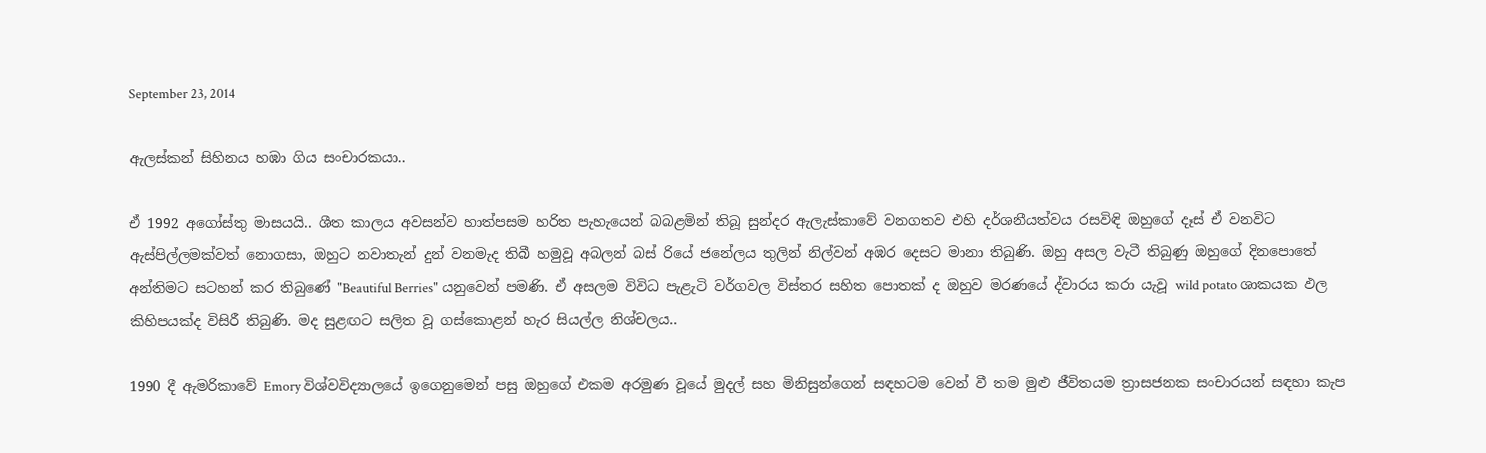September 23, 2014

ඇලස්කන් සිහිනය හඹා ගිය සංචාරකයා..

ඒ 1992 අගෝස්තු මාසයයි.. ශීත කාලය අවසන්ව හාත්පසම හරිත පැහැයෙන් බබළමින් තිබූ සුන්දර ඇලැස්කාවේ වනගතව එහි දර්ශනීයත්වය රසවිඳි ඔහුගේ දෑස් ඒ වනවිට ඇස්පිල්ලමක්වත් නොගසා, ඔහුට නවාතැන් දුන් වනමැද තිබී හමුවූ අබලන් බස් රියේ ජනේලය තුලින් නිල්වන් අඹර දෙසට මානා තිබුණි. ඔහු අසල වැටී තිබුණු ඔහුගේ දිනපොතේ අන්තිමට සටහන් කර තිබුණේ "Beautiful Berries" යනුවෙන් පමණි. ඒ අසලම විවිධ පැළැටි වර්ගවල විස්තර සහිත පොතක් ද ඔහුව මරණයේ ද්වාරය කරා යැවූ wild potato ශාකයක ඵල කිහිපයක්ද විසිරී තිබුණි. මද සුළඟට සලිත වූ ගස්කොළන් හැර සියල්ල නිශ්චලය..

1990 දී ඇමරිකාවේ Emory විශ්වවිද්‍යාලයේ ඉගෙනුමෙන් පසු ඔහුගේ එකම අරමුණ වූයේ මුදල් සහ මිනිසුන්ගෙන් සඳහටම වෙන් වී තම මුළු ජීවිතයම ත්‍රාසජනක සංචාරයන් සඳහා කැප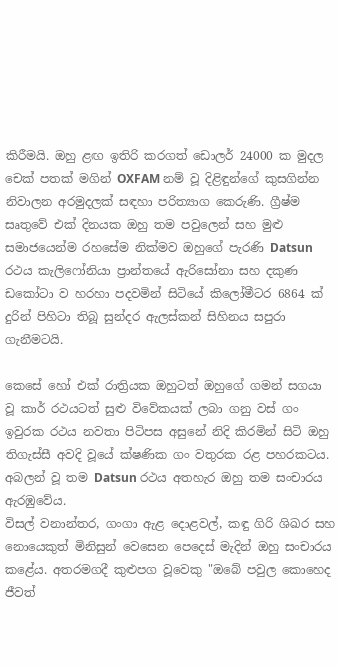කිරීමයි. ඔහු ළඟ ඉතිරි කරගත් ඩොලර් 24000 ක මුදල චෙක් පතක් මගින් OXFAM නම් වූ දිළිඳුන්ගේ කුසගින්න නිවාලන අරමුදලක් සඳහා පරිත්‍යාග කෙරුණි. ග්‍රීෂ්ම සෘතුවේ එක් දිනයක ඔහු තම පවුලෙන් සහ මුළු සමාජයෙන්ම රහසේම නික්මව ඔහුගේ පැරණි Datsun රථය කැලිෆෝනියා ප්‍රාන්තයේ ඇරිසෝනා සහ දකුණ ඩකෝටා ව හරහා පදවමින් සිටියේ කිලෝමීටර 6864 ක් දුරින් පිහිටා තිබූ සුන්දර ඇලස්කන් සිහිනය සපුරා ගැනීමටයි.

කෙසේ හෝ එක් රාත්‍රියක ඔහුටත් ඔහුගේ ගමන් සගයා වූ කාර් රථයටත් සුළු විවේකයක් ලබා ගනු වස් ගං ඉවුරක රථය නවතා පිටිපස අසුනේ නිදි කිරමින් සිටි ඔහු තිගැස්සී අවදි වූයේ ක්ෂණික ගං වතුරක රළ පහරකටය.
අබලන් වූ තම Datsun රථය අතහැර ඔහු තම සංචාරය ඇරඹුවේය.
විසල් වනාන්තර, ගංගා ඇළ දොළවල්, කඳු ගිරි ශිඛර සහ නොයෙකුත් මිනිසුන් වෙසෙන පෙදෙස් මැදින් ඔහු සංචාරය කළේය. අතරමගදී කුළුපග වූවෙකු "ඔබේ පවුල කොහෙද ජීවත්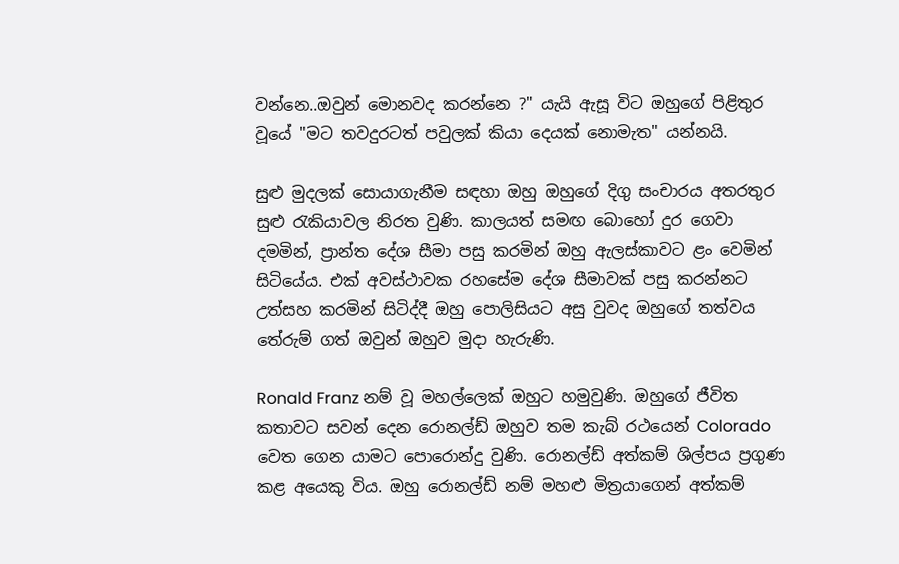වන්නෙ..ඔවුන් මොනවද කරන්නෙ ?" යැයි ඇසූ විට ඔහුගේ පිළිතුර වූයේ "මට තවදුරටත් පවුලක් කියා දෙයක් නොමැත" යන්නයි.

සුළු මුදලක් සොයාගැනීම සඳහා ඔහු ඔහුගේ දිගු සංචාරය අතරතුර සුළු රැකියාවල නිරත වුණි. කාලයත් සමඟ බොහෝ දුර ගෙවා දමමින්, ප්‍රාන්ත දේශ සීමා පසු කරමින් ඔහු ඇලස්කාවට ළං වෙමින් සිටියේය. එක් අවස්ථාවක රහසේම දේශ සීමාවක් පසු කරන්නට උත්සහ කරමින් සිටිද්දී ඔහු පොලිසියට අසු වුවද ඔහුගේ තත්වය තේරුම් ගත් ඔවුන් ඔහුව මුදා හැරුණි.

Ronald Franz නම් වූ මහල්ලෙක් ඔහුට හමුවුණි. ඔහුගේ ජීවිත කතාවට සවන් දෙන රොනල්ඩ් ඔහුව තම කැබ් රථයෙන් Colorado වෙත ගෙන යාමට පොරොන්දු වුණි. රොනල්ඩ් අත්කම් ශිල්පය ප්‍රගුණ කළ අයෙකු විය. ඔහු රොනල්ඩ් නම් මහළු මිත්‍රයාගෙන් අත්කම්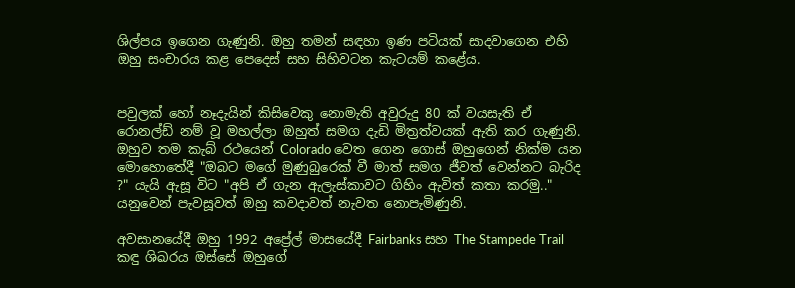ශිල්පය ඉගෙන ගැණුනි. ඔහු තමන් සඳහා ඉණ පටියක් සාදවාගෙන එහි ඔහු සංචාරය කළ පෙදෙස් සහ සිහිවටන කැටයම් කළේය.


පවුලක් හෝ නෑදැයින් කිසිවෙකු නොමැති අවුරුදු 80 ක් වයසැති ඒ රොනල්ඩ් නම් වූ මහල්ලා ඔහුත් සමග දැඩි මිත්‍රත්වයක් ඇති කර ගැණුනි.
ඔහුව තම කැබ් රථයෙන් Colorado වෙත ගෙන ගොස් ඔහුගෙන් නික්ම යන මොහොතේදී "ඔබට මගේ මුණුබුරෙක් වී මාත් සමග ජීවත් වෙන්නට බැරිද ?" යැයි ඇසූ විට "අපි ඒ ගැන ඇලැස්කාවට ගිහිං ඇවිත් කතා කරමු.." යනුවෙන් පැවසූවත් ඔහු කවදාවත් නැවත නොපැමිණුනි.

අවසානයේදී ඔහු 1992 අප්‍රේල් මාසයේදී Fairbanks සහ The Stampede Trail කඳු ශිඛරය ඔස්සේ ඔහුගේ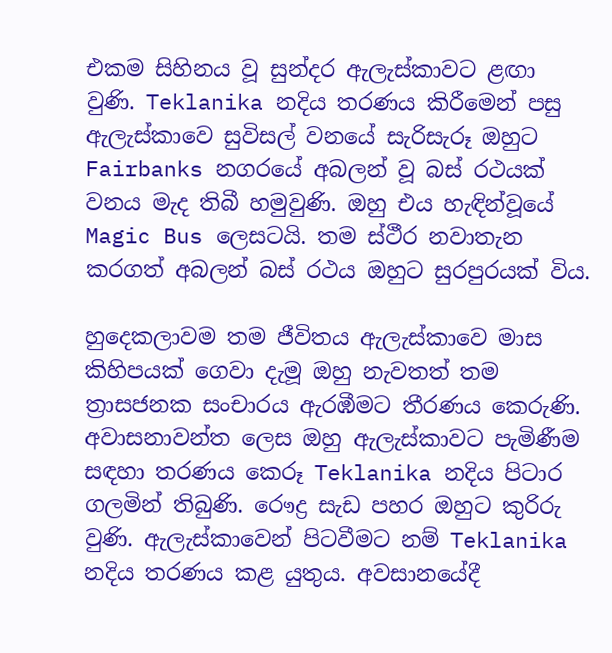එකම සිහිනය වූ සුන්දර ඇලැස්කාවට ළඟා වුණි. Teklanika නදිය තරණය කිරීමෙන් පසු ඇලැස්කාවෙ සුවිසල් වනයේ සැරිසැරූ ඔහුට Fairbanks නගරයේ අබලන් වූ බස් රථයක් වනය මැද තිබී හමුවුණි. ඔහු එය හැඳින්වූයේ Magic Bus ලෙසටයි. තම ස්ථීර නවාතැන කරගත් අබලන් බස් රථය ඔහුට සුරපුරයක් විය.

හුදෙකලාවම තම ජීවිතය ඇලැස්කාවෙ මාස කිහිපයක් ගෙවා දැමූ ඔහු නැවතත් තම ත්‍රාසජනක සංචාරය ඇරඹීමට තීරණය කෙරුණි. අවාසනාවන්ත ලෙස ඔහු ඇලැස්කාවට පැමිණීම සඳහා තරණය කෙරූ Teklanika නදිය පිටාර ගලමින් තිබුණි. රෞද්‍ර සැඩ පහර ඔහුට කුරිරු වුණි. ඇලැස්කාවෙන් පිටවීමට නම් Teklanika නදිය තරණය කළ යුතුය. අවසානයේදී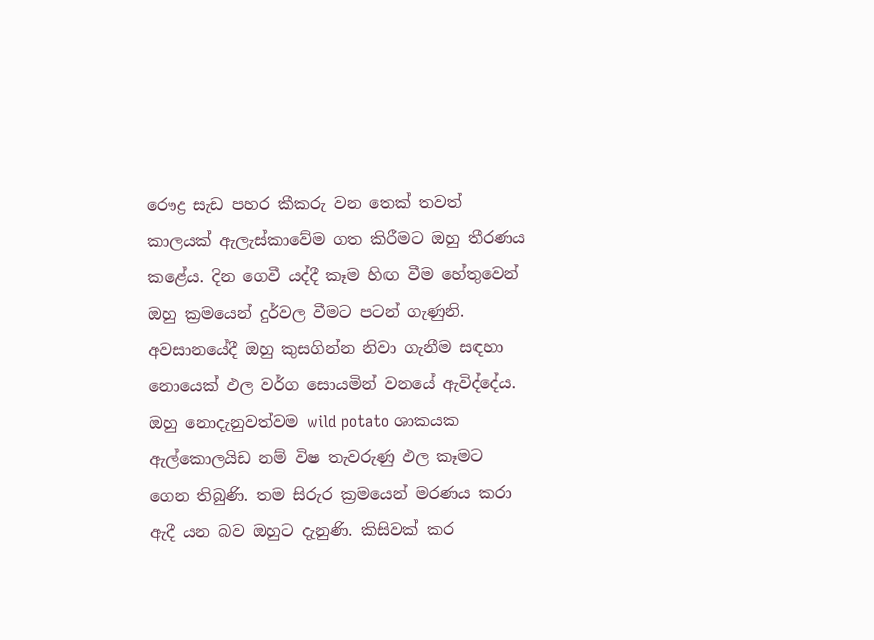රෞද්‍ර සැඩ පහර කීකරු වන තෙක් තවත් කාලයක් ඇලැස්කාවේම ගත කිරීමට ඔහු තීරණය කළේය. දින ගෙවී යද්දී කෑම හිඟ වීම හේතුවෙන් ඔහු ක්‍රමයෙන් දුර්වල වීමට පටන් ගැණුනි.
අවසානයේදී ඔහු කුසගින්න නිවා ගැනීම සඳහා නොයෙක් ඵල වර්ග සොයමින් වනයේ ඇවිද්දේය. ඔහු නොදැනුවත්වම wild potato ශාකයක ඇල්කොලයිඩ නම් විෂ තැවරුණු ඵල කෑමට ගෙන තිබුණි. තම සිරුර ක්‍රමයෙන් මරණය කරා ඇදී යන බව ඔහුට දැනුණි. කිසිවක් කර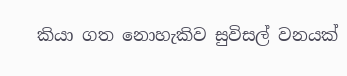කියා ගත නොහැකිව සුවිසල් වනයක්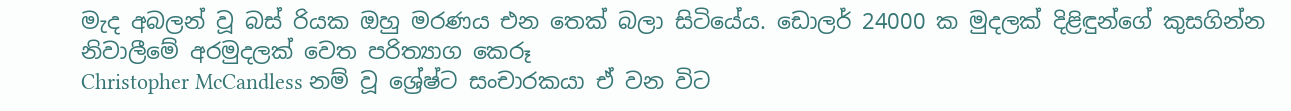මැද අබලන් වූ බස් රියක ඔහු මරණය එන තෙක් බලා සිටියේය. ඩොලර් 24000 ක මුදලක් දිළිඳුන්ගේ කුසගින්න නිවාලීමේ අරමුදලක් වෙත පරිත්‍යාග කෙරූ
Christopher McCandless නම් වූ ශ්‍රේෂ්ට සංචාරකයා ඒ වන විට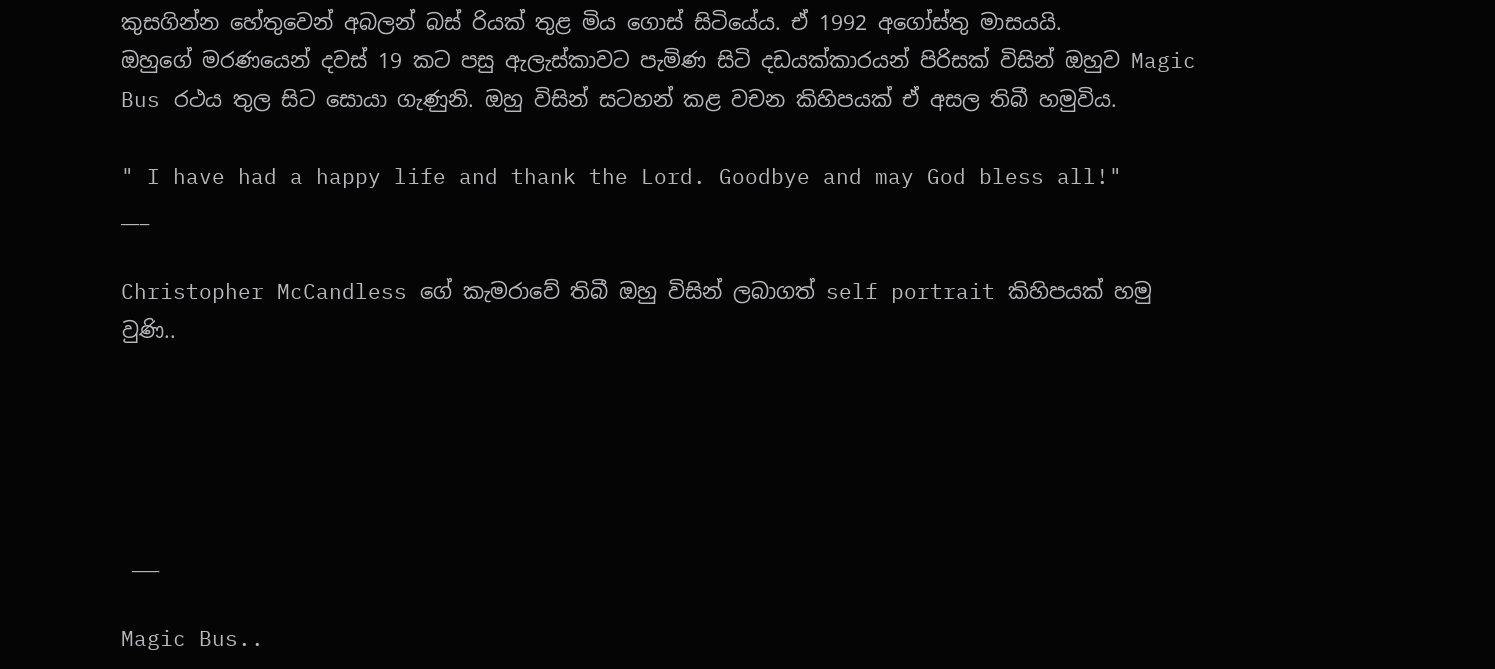කුසගින්න හේතුවෙන් අබලන් බස් රියක් තුළ මිය ගොස් සිටියේය. ඒ 1992 අගෝස්තු මාසයයි.
ඔහුගේ මරණයෙන් දවස් 19 කට පසු ඇලැස්කාවට පැමිණ සිටි දඩයක්කාරයන් පිරිසක් විසින් ඔහුව Magic Bus රථය තුල සිට සොයා ගැණුනි. ඔහු විසින් සටහන් කළ වචන කිහිපයක් ඒ අසල තිබී හමුවිය.

" I have had a happy life and thank the Lord. Goodbye and may God bless all!"
___

Christopher McCandless ගේ කැමරාවේ තිබී ඔහු විසින් ලබාගත් self portrait කිහිපයක් හමු වුණි..





 ___

Magic Bus..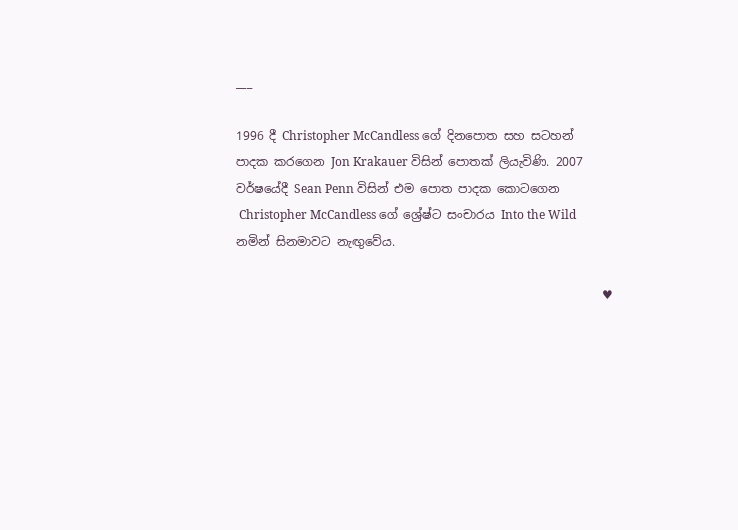___

1996 දී Christopher McCandless ගේ දිනපොත සහ සටහන් පාදක කරගෙන Jon Krakauer විසින් පොතක් ලියැවිණි. 2007 වර්ෂයේදී Sean Penn විසින් එම පොත පාදක කොටගෙන
 Christopher McCandless ගේ ශ්‍රේෂ්ට සංචාරය Into the Wild නමින් සිනමාවට නැඟුවේය.

                                                             ♥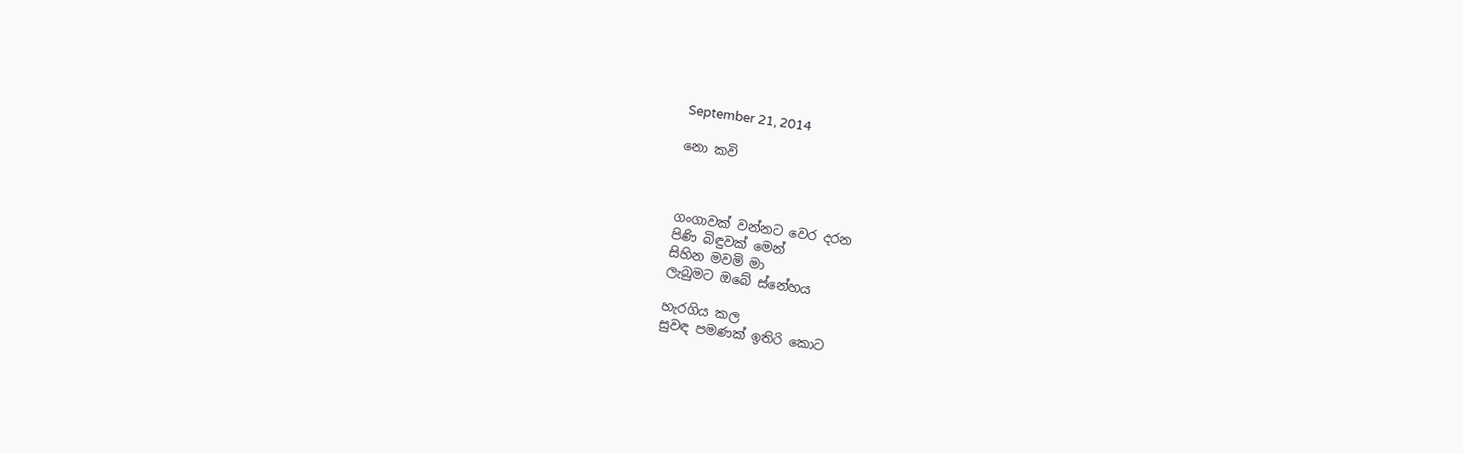September 21, 2014

නො කවි



ගංගාවක් වන්නට වෙර දරන
පිණි බිඳුවක් මෙන්
සිහින මවමි මා
ලැබුමට ඔබේ ස්නේහය

හැරගිය කල
සුවඳ පමණක් ඉතිරි කොට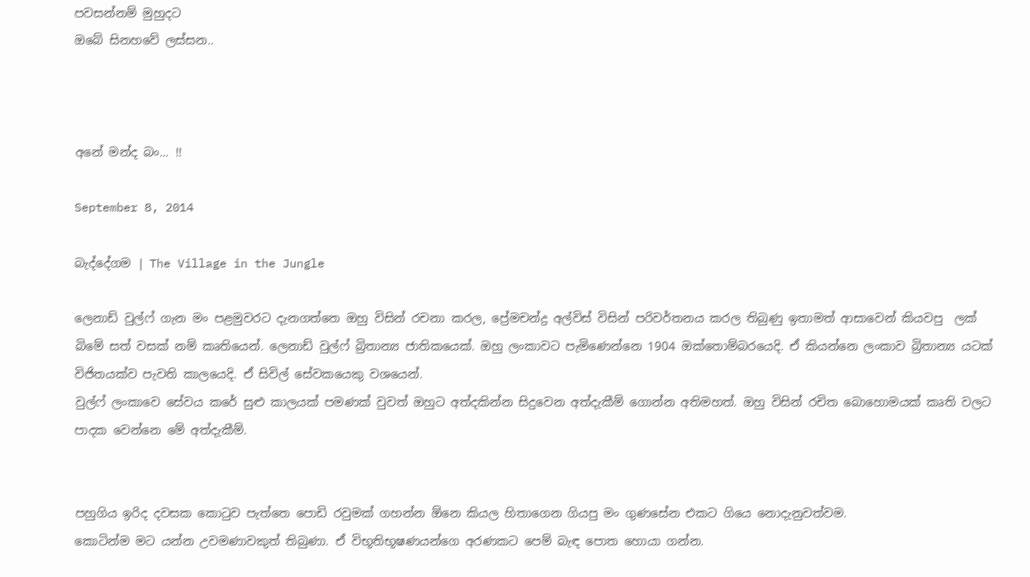පවසන්නම් මුහුදට
ඔබේ සිනහවේ ලස්සන..



අනේ මන්ද බං... !!

September 8, 2014

බැද්දේගම | The Village in the Jungle

ලෙනාඩ් වුල්ෆ් ගැන මං පළමුවරට දැනගත්තෙ ඔහු විසින් රචනා කරල, ප්‍රේමචන්ද්‍ර අල්විස් විසින් පරිවර්තනය කරල තිබුණු ඉතාමත් ආසාවෙන් කියවපු  ලක් බිමේ සත් වසක් නම් කෘතියෙන්. ලෙනාඩ් වුල්ෆ් බ්‍රිතාන්‍ය ජාතිකයෙක්. ඔහු ලංකාවට පැමිණෙන්නෙ 1904 ඔක්තොම්බරයෙදි. ඒ කියන්නෙ ලංකාව බ්‍රිතාන්‍ය යටක් විජිතයක්ව පැවති කාලයෙදි. ඒ සිවිල් සේවකයෙකු වශයෙන්.
වුල්ෆ් ලංකාවෙ සේවය කරේ සුළු කාලයක් පමණක් වුවත් ඔහුට අත්දකින්න සිදුවෙන අත්දැකීම් ගොන්න අතිමහත්. ඔහු විසින් රචිත බොහොමයක් කෘති වලට පාදක වෙන්නෙ මේ අත්දැකීම්.


පහුගිය ඉරිද දවසක කොටුව පැත්තෙ පොඩි රවුමක් ගහන්න ඕනෙ කියල හිතාගෙන ගියපු මං ගුණසේන එකට ගියෙ නොදැනුවත්වම.
කොටින්ම මට යන්න උවමණාවකුත් තිබුණා. ඒ විභූතිභූෂණයන්ගෙ අරණකට පෙම් බැඳ පොත හොයා ගන්න.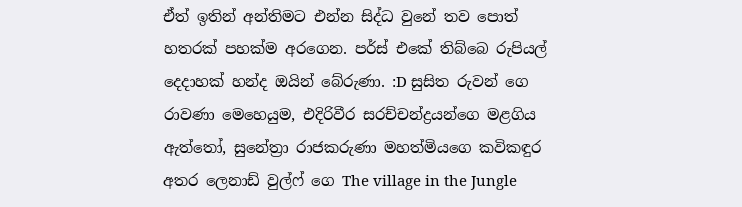ඒත් ඉතින් අන්තිමට එන්න සිද්ධ වුනේ තව පොත් හතරක් පහක්ම අරගෙන. පර්ස් එකේ තිබ්බෙ රුපියල් දෙදාහක් හන්ද ඔයින් බේරුණා. :D සුසිත රුවන් ගෙ රාවණා මෙහෙයුම, එදිරිවීර සරච්චන්ද්‍රයන්ගෙ මළගිය ඇත්තෝ, සුනේත්‍රා රාජකරුණා මහත්මියගෙ කවිකඳුර අතර ලෙනාඩ් වුල්ෆ් ගෙ The village in the Jungle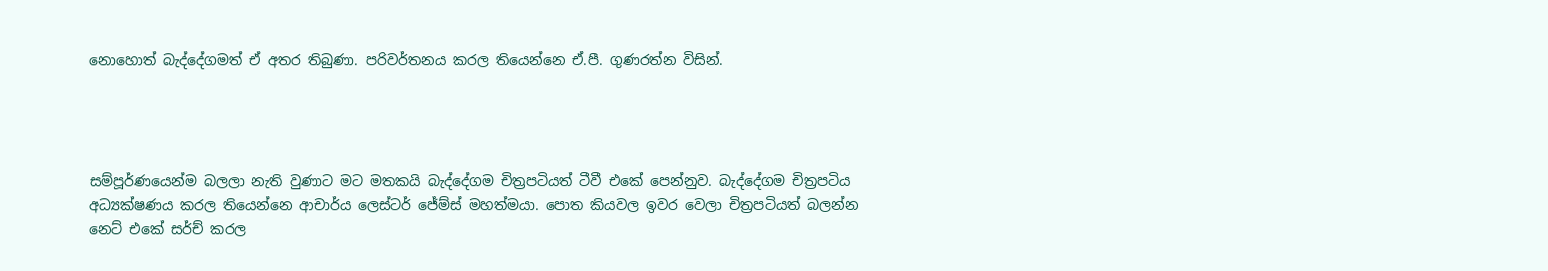නොහොත් බැද්දේගමත් ඒ අතර තිබුණා. පරිවර්තනය කරල තියෙන්නෙ ඒ.පී. ගුණරත්න විසින්.




සම්පූර්ණයෙන්ම බලලා නැති වුණාට මට මතකයි බැද්දේගම චිත්‍රපටියත් ටීවී එකේ පෙන්නුව. බැද්දේගම චිත්‍රපටිය අධ්‍යක්ෂණය කරල තියෙන්නෙ ආචාර්ය ලෙස්ටර් ජේම්ස් මහත්මයා. පොත කියවල ඉවර වෙලා චිත්‍රපටියත් බලන්න නෙට් එකේ සර්ච් කරල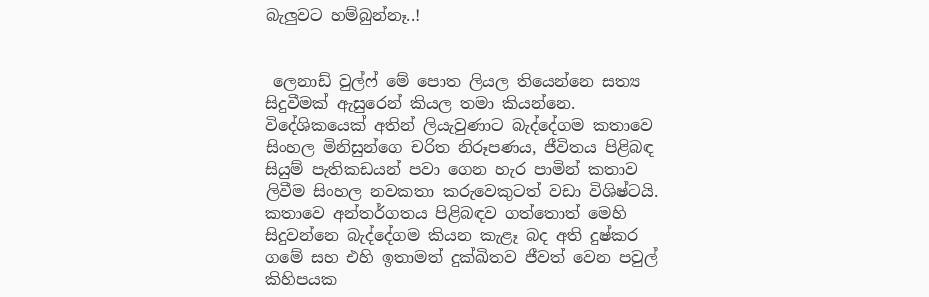බැලුවට හම්බුන්නෑ..!


 ලෙනාඩ් වුල්ෆ් මේ පොත ලියල තියෙන්නෙ සත්‍ය සිදුවීමක් ඇසුරෙන් කියල තමා කියන්නෙ. විදේශිකයෙක් අතින් ලියැවුණාට බැද්දේගම කතාවෙ සිංහල මිනිසුන්ගෙ චරිත නිරූපණය, ජීවිතය පිළිබඳ සියුම් පැතිකඩයන් පවා ගෙන හැර පාමින් කතාව ලිවීම සිංහල නවකතා කරුවෙකුටත් වඩා විශිෂ්ටයි. කතාවෙ අන්තර්ගතය පිළිබඳව ගත්තොත් මෙහි සිදුවන්නෙ බැද්දේගම කියන කැළෑ බද අති දුෂ්කර ගමේ සහ එහි ඉතාමත් දුක්ඛිතව ජීවත් වෙන පවුල් කිහිපයක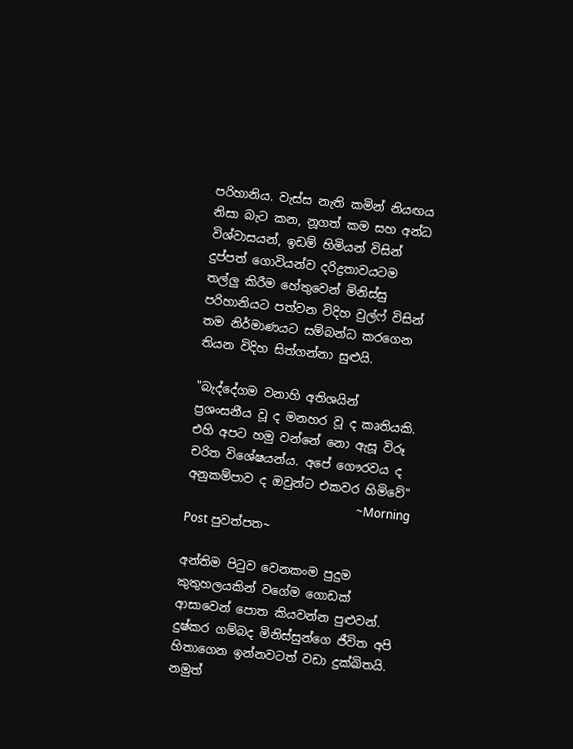පරිහානිය. වැස්ස නැති කමින් නියඟය නිසා බැට කන, නූගත් කම සහ අන්ධ විශ්වාසයන්, ඉඩම් හිමියන් විසින් දුප්පත් ගොවියන්ව දරිද්‍රතාවයටම තල්ලු කිරීම හේතුවෙන් මිනිස්සු පරිහානියට පත්වන විදිහ වුල්ෆ් විසින් තම නිර්මාණයට සම්බන්ධ කරගෙන තියන විදිහ සිත්ගන්නා සුළුයි.

"බැද්දේගම වනාහි අතිශයින් ප්‍රශංසනීය වූ ද මනහර වූ ද කෘතියකි. එහි අපට හමු වන්නේ නො ඇසූ විරූ චරිත විශේෂයන්ය. අපේ ගෞරවය ද අනුකම්පාව ද ඔවුන්ට එකවර හිමිවේ"
                                                         ~Morning Post පුවත්පත~

අන්තිම පිටුව වෙනකංම පුදුම කුතුහලයකින් වගේම ගොඩක් ආසාවෙන් පොත කියවන්න පුළුවන්. දුෂ්කර ගම්බද මිනිස්සුන්ගෙ ජීවිත අපි හිතාගෙන ඉන්නවටත් වඩා දුක්ඛිතයි. නමුත්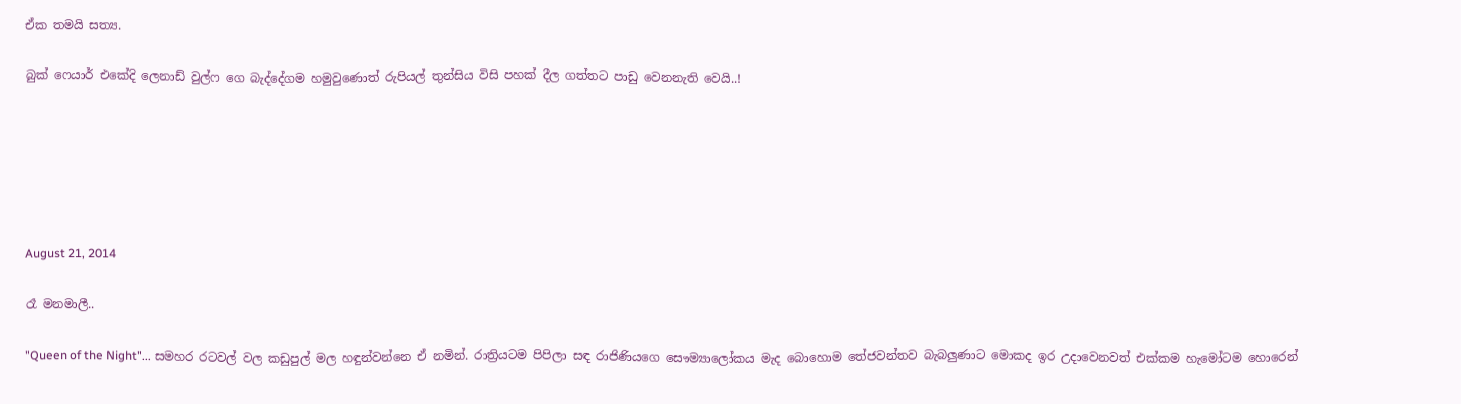ඒක තමයි සත්‍ය.

බුක් ෆෙයාර් එකේදි ලෙනාඩ් වුල්ෆ ගෙ බැද්දේගම හමුවුණොත් රුපියල් තුන්සිය විසි පහක් දීල ගත්තට පාඩු වෙනනැති වෙයි..!






August 21, 2014

රෑ මනමාලී..

"Queen of the Night"... සමහර රටවල් වල කඩුපුල් මල හඳුන්වන්නෙ ඒ නමින්. රාත්‍රියටම පිපිලා සඳ රාජිණියගෙ සෞම්‍යාලෝකය මැද බොහොම තේජවන්තව බැබලුණාට මොකද ඉර උදාවෙනවත් එක්කම හැමෝටම හොරෙන්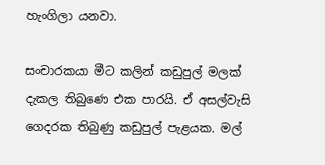හැංගිලා යනවා.

සංචාරකයා මීට කලින් කඩුපුල් මලක් දැකල තිබුණෙ එක පාරයි. ඒ අසල්වැසි ගෙදරක තිබුණු කඩුපුල් පැළයක. මල්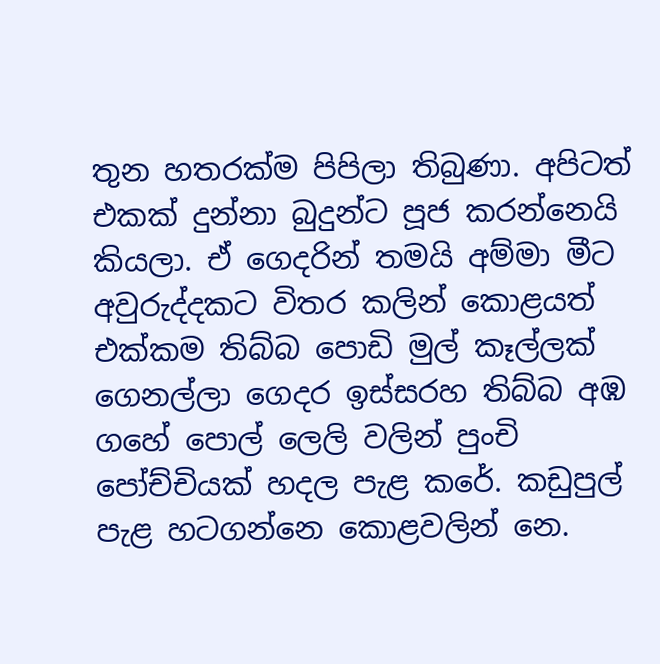තුන හතරක්ම පිපිලා තිබුණා. අපිටත් එකක් දුන්නා බුදුන්ට පූජ කරන්නෙයි කියලා. ඒ ගෙදරින් තමයි අම්මා මීට අවුරුද්දකට විතර කලින් කොළයත් එක්කම තිබ්බ පොඩි මුල් කෑල්ලක් ගෙනල්ලා ගෙදර ඉස්සරහ තිබ්බ අඹ ගහේ පොල් ලෙලි වලින් පුංචි පෝච්චියක් හදල පැළ කරේ. කඩුපුල් පැළ හටගන්නෙ කොළවලින් නෙ.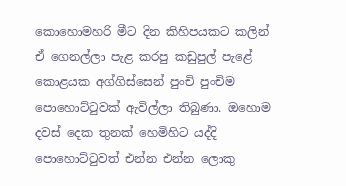කොහොමහරි මීට දින කිහිපයකට කලින් ඒ ගෙනල්ලා පැළ කරපු කඩුපුල් පැළේ කොළයක අග්ගිස්සෙන් පුංචි පුංචිම පොහොට්ටුවක් ඇවිල්ලා තිබුණා. ඔහොම දවස් දෙක තුනක් හෙමිහිට යද්දි පොහොට්ටුවත් එන්න එන්න ලොකු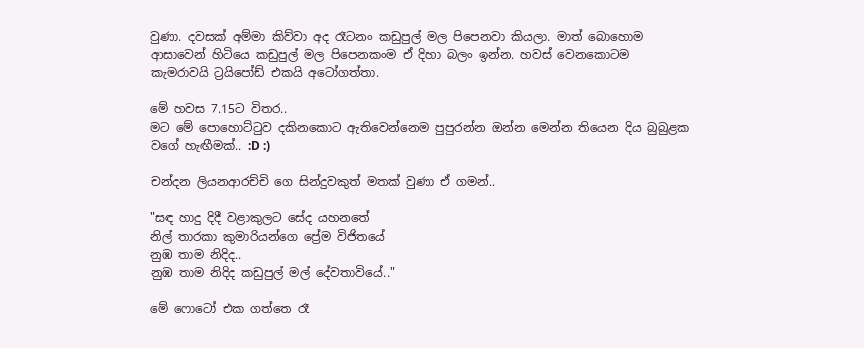වුණා. දවසක් අම්මා කිව්වා අද රෑටනං කඩුපුල් මල පිපෙනවා කියලා. මාත් බොහොම ආසාවෙන් හිටියෙ කඩුපුල් මල පිපෙනකංම ඒ දිහා බලං ඉන්න. හවස් වෙනකොටම කැමරාවයි ට්‍රයිපෝඩ් එකයි අටෝගත්තා.

මේ හවස 7.15ට විතර..
මට මේ පොහොට්ටුව දකිනකොට ඇතිවෙන්නෙම පුපුරන්න ඔන්න මෙන්න තියෙන දිය බුබුළක වගේ හැඟීමක්.. :D :)

චන්දන ලියනආරච්චි ගෙ සින්දුවකුත් මතක් වුණා ඒ ගමන්..

"සඳ හාදු දිදී වළාකුලට සේද යහනතේ
නිල් තාරකා කුමාරියන්ගෙ ප්‍රේම විජිතයේ
නුඹ තාම නිදිද..
නුඹ තාම නිදිද කඩුපුල් මල් දේවතාවියේ.."

මේ ෆොටෝ එක ගත්තෙ රෑ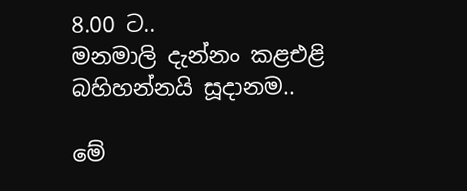8.00 ට..
මනමාලි දැන්නං කළඑළි බහිහන්නයි සූදානම..

මේ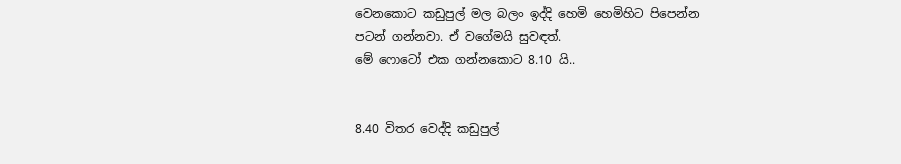වෙනකොට කඩුපුල් මල බලං ඉද්දි හෙමි හෙමිහිට පිපෙන්න පටන් ගන්නවා. ඒ වගේමයි සුවඳත්.
මේ ෆොටෝ එක ගන්නකොට 8.10 යි..


8.40 විතර වෙද්දි කඩුපුල්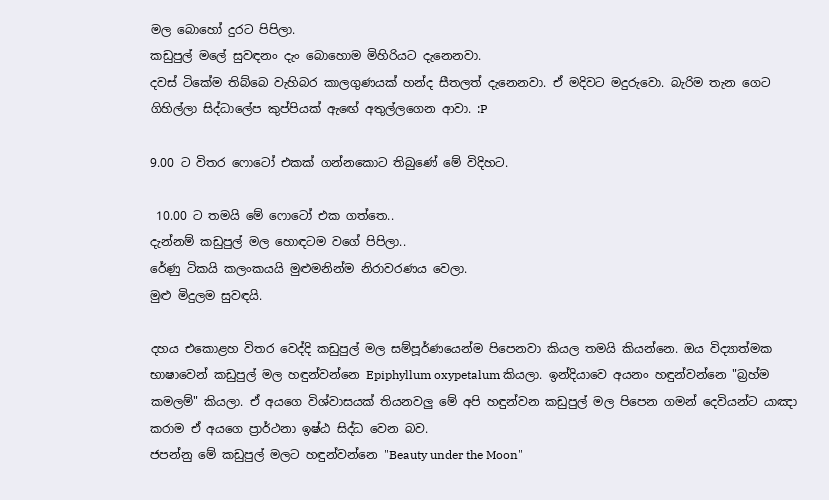මල බොහෝ දුරට පිපිලා.
කඩුපුල් මලේ සුවඳනං දැං බොහොම මිහිරියට දැනෙනවා.
දවස් ටිකේම තිබ්බෙ වැහිබර කාලගුණයක් හන්ද සීතලත් දැනෙනවා. ඒ මදිවට මදුරුවො. බැරිම තැන ගෙට ගිහිල්ලා සිද්ධාලේප කුප්පියක් ඇඟේ අතුල්ලගෙන ආවා. :P

9.00 ට විතර ෆොටෝ එකක් ගන්නකොට තිබුණේ මේ විදිහට.

 10.00 ට තමයි මේ ෆොටෝ එක ගත්තෙ..
දැන්නම් කඩුපුල් මල හොඳටම වගේ පිපිලා..
රේණු ටිකයි කලංකයයි මුළුමනින්ම නිරාවරණය වෙලා.
මුළු මිදුලම සුවඳයි.

දහය එකොළහ විතර වෙද්දි කඩුපුල් මල සම්පූර්ණයෙන්ම පිපෙනවා කියල තමයි කියන්නෙ. ඔය විද්‍යාත්මක භාෂාවෙන් කඩුපුල් මල හඳුන්වන්නෙ Epiphyllum oxypetalum කියලා. ඉන්දියාවෙ අයනං හඳුන්වන්නෙ "බ්‍රහ්ම කමලම්" කියලා. ඒ අයගෙ විශ්වාසයක් තියනවලු මේ අපි හඳුන්වන කඩුපුල් මල පිපෙන ගමන් දෙවියන්ට යාඤා කරාම ඒ අයගෙ ප්‍රාර්ථනා ඉෂ්ඨ සිද්ධ වෙන බව.
ජපන්නු මේ කඩුපුල් මලට හඳුන්වන්නෙ "Beauty under the Moon"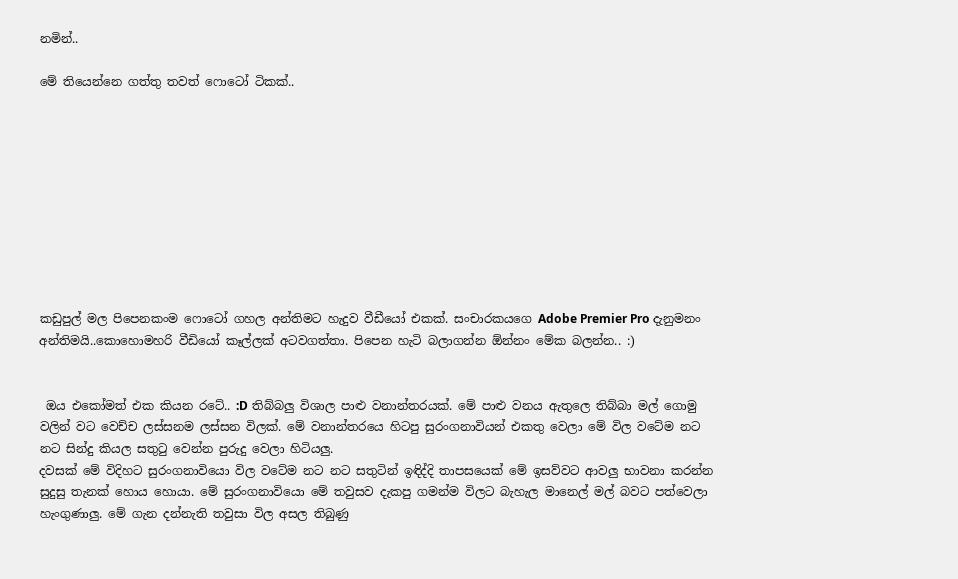නමින්..

මේ තියෙන්නෙ ගත්තු තවත් ෆොටෝ ටිකක්..










කඩුපුල් මල පිපෙනකංම ෆොටෝ ගහල අන්තිමට හැදුව වීඩීයෝ එකක්. සංචාරකයගෙ Adobe Premier Pro දැනුමනං අන්තිමයි..කොහොමහරි වීඩියෝ කෑල්ලක් අටවගත්තා. පිපෙන හැටි බලාගන්න ඕන්නං මේක බලන්න.. :)


 ඔය එකෝමත් එක කියන රටේ.. :D තිබ්බලු විශාල පාළු වනාන්තරයක්. මේ පාළු වනය ඇතුලෙ තිබ්බා මල් ගොමු වලින් වට වෙච්ච ලස්සනම ලස්සන විලක්. මේ වනාන්තරයෙ හිටපු සුරංගනාවියන් එකතු වෙලා මේ විල වටේම නට නට සින්දු කියල සතුටු වෙන්න පුරුදු වෙලා හිටියලු.
දවසක් මේ විදිහට සුරංගනාවියො විල වටේම නට නට සතුටින් ඉඳිද්දි තාපසයෙක් මේ ඉසව්වට ආවලු භාවනා කරන්න සුදුසු තැනක් හොය හොයා. මේ සුරංගනාවියො මේ තවුසව දැකපු ගමන්ම විලට බැහැල මානෙල් මල් බවට පත්වෙලා හැංගුණාලු. මේ ගැන දන්නැති තවුසා විල අසල තිබුණු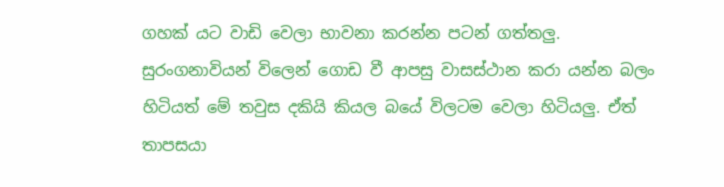ගහක් යට වාඩි වෙලා භාවනා කරන්න පටන් ගත්තලු.
සුරංගනාවියන් විලෙන් ගොඩ වී ආපසු වාසස්ථාන කරා යන්න බලං හිටියත් මේ තවුස දකියි කියල බයේ විලටම වෙලා හිටියලු. ඒත් තාපසයා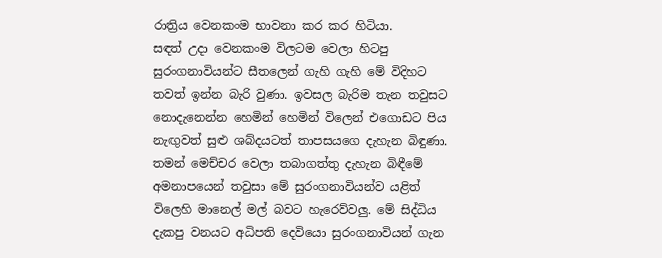රාත්‍රිය වෙනකංම භාවනා කර කර හිටියා.
සඳත් උදා වෙනකංම විලටම වෙලා හිටපු සුරංගනාවියන්ට සීතලෙන් ගැහි ගැහි මේ විදිහට තවත් ඉන්න බැරි වුණා. ඉවසල බැරිම තැන තවුසට නොදැනෙන්න හෙමින් හෙමින් විලෙන් එගොඩට පිය නැඟුවත් සුළු ශබ්දයටත් තාපසයගෙ දැහැන බිඳුණා. තමන් මෙච්චර වෙලා තබාගත්තු දැහැන බිඳීමේ අමනාපයෙන් තවුසා මේ සුරංගනාවියන්ව යළිත් විලෙහි මානෙල් මල් බවට හැරෙව්වලු. මේ සිද්ධිය දැකපු වනයට අධිපති දෙවියො සුරංගනාවියන් ගැන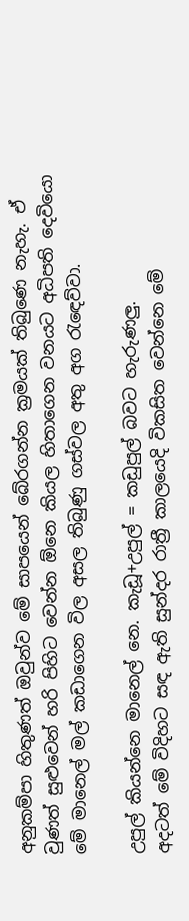අනුකම්පා හිතුණත් ඔවුන්ව මේ සාපයෙන් බේරගන්න ක්‍රමයක් තිබුණෙ නැහැ. ඒ වුණත් සුළුවෙන් හරි පිහිට වෙන්න ඕනෙ කියල හිතාගෙන වනයට අධිපති දෙවියො මේ මානෙල් මල් කඩාගෙන විල අසල තිබුණු ගස්වල අතු අග රැඳෙව්වා.

උපුල් කියන්නෙ මානෙල් නෙ. කැඩූ+උපුල් = කඩුපුල් බවට හැරුණලු.
අදටත් මේ විදිහට සඳ ඇති සුන්දර රාත්‍රී කාලයෙදි විකසිත වෙන්නෙ මේ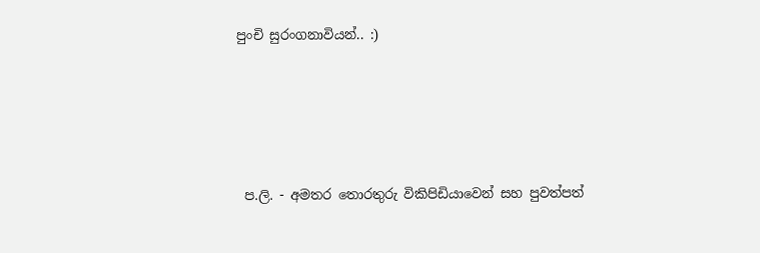පුංචි සුරංගනාවියන්.. :)





 ප.ලි. - අමතර තොරතුරු විකිපිඩියාවෙන් සහ පුවත්පත්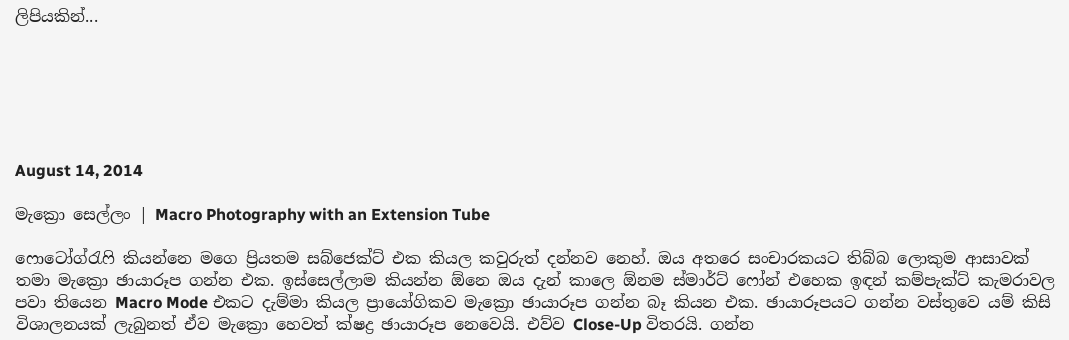ලිපියකින්...






August 14, 2014

මැක්‍රො සෙල්ලං | Macro Photography with an Extension Tube

ෆොටෝග්රැෆි කියන්නෙ මගෙ ප්‍රියතම සබ්ජෙක්ට් එක කියල කවුරුත් දන්නව නෙහ්. ඔය අතරෙ සංචාරකයට තිබ්බ ලොකුම ආසාවක් තමා මැක්‍රො ඡායාරූප ගන්න එක. ඉස්සෙල්ලාම කියන්න ඕනෙ ඔය දැන් කාලෙ ඕනම ස්මාර්ට් ෆෝන් එහෙක ඉඳන් කම්පැක්ට් කැමරාවල පවා තියෙන Macro Mode එකට දැම්මා කියල ප්‍රායෝගිකව මැක්‍රො ඡායාරූප ගන්න බෑ කියන එක. ඡායාරූපයට ගන්න වස්තුවෙ යම් කිසි විශාලනයක් ලැබුනත් ඒව මැක්‍රො හෙවත් ක්ෂද්‍ර ඡායාරූප නෙවෙයි. එව්ව Close-Up විතරයි. ගන්න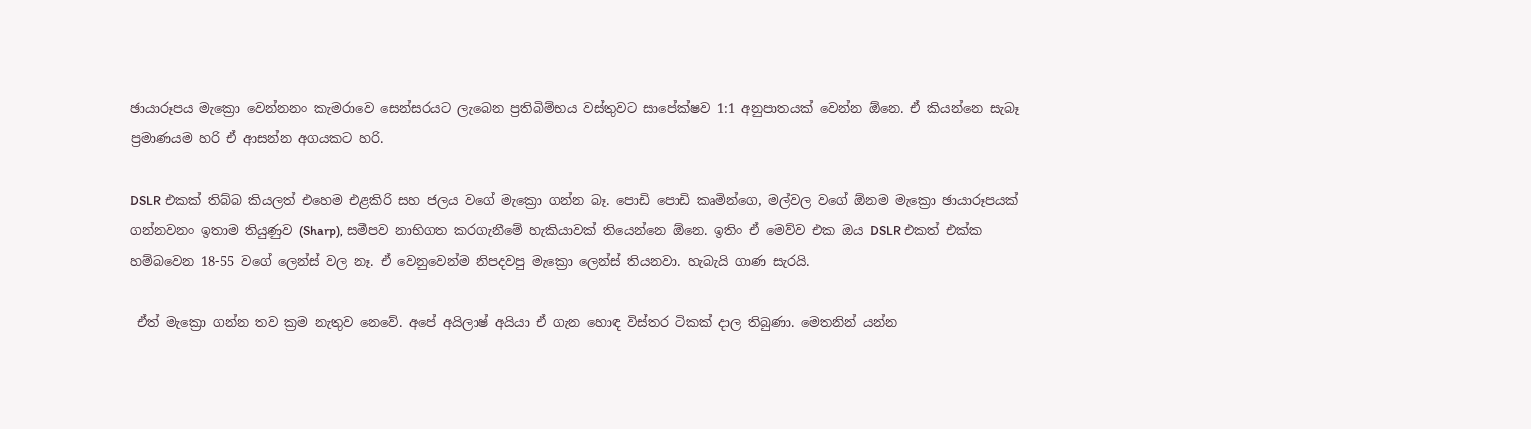ඡායාරූපය මැක්‍රො වෙන්නනං කැමරාවෙ සෙන්සරයට ලැබෙන ප්‍රතිබිම්භය වස්තුවට සාපේක්ෂව 1:1 අනුපාතයක් වෙන්න ඕනෙ. ඒ කියන්නෙ සැබෑ ප්‍රමාණයම හරි ඒ ආසන්න අගයකට හරි.

DSLR එකක් තිබ්බ කියලත් එහෙම එළකිරි සහ ජලය වගේ මැක්‍රො ගන්න බෑ. පොඩි පොඩි කෘමින්ගෙ, මල්වල වගේ ඕනම මැක්‍රො ඡායාරූපයක් ගන්නවනං ඉතාම තියුණුව (Sharp), සමීපව නාභිගත කරගැනීමේ හැකියාවක් තියෙන්නෙ ඕනෙ. ඉතිං ඒ මෙව්ව එක ඔය DSLR එකත් එක්ක හම්බවෙන 18-55 වගේ ලෙන්ස් වල නෑ. ඒ වෙනුවෙන්ම නිපදවපු මැක්‍රො ලෙන්ස් තියනවා. හැබැයි ගාණ සැරයි.

 ඒත් මැක්‍රො ගන්න තව ක්‍රම නැතුව නෙවේ. අපේ අයිලාෂ් අයියා ඒ ගැන හොඳ විස්තර ටිකක් දාල තිබුණා. මෙතනින් යන්න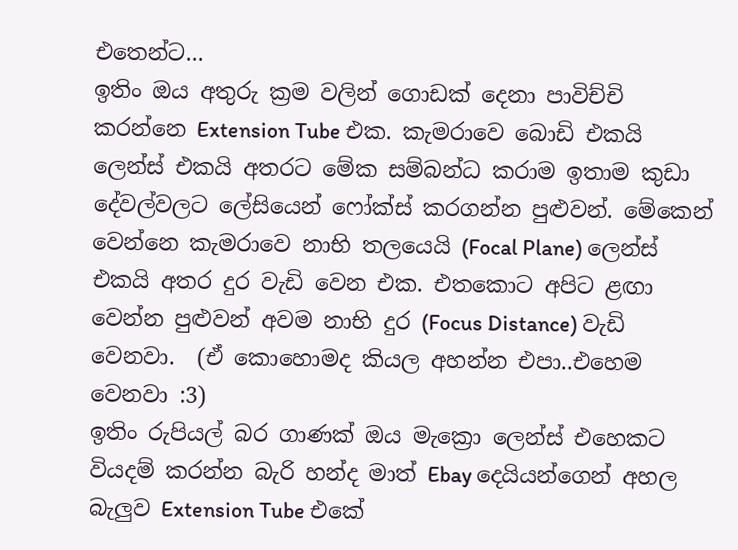එතෙන්ට...
ඉතිං ඔය අතුරු ක්‍රම වලින් ගොඩක් දෙනා පාවිච්චි කරන්නෙ Extension Tube එක. කැමරාවෙ බොඩි එකයි ලෙන්ස් එකයි අතරට මේක සම්බන්ධ කරාම ඉතාම කුඩා දේවල්වලට ලේසියෙන් ෆෝක්ස් කරගන්න පුළුවන්. මේකෙන් වෙන්නෙ කැමරාවෙ නාභි තලයෙයි (Focal Plane) ලෙන්ස් එකයි අතර දුර වැඩි වෙන එක. එතකොට අපිට ළඟා වෙන්න පුළුවන් අවම නාභි දුර (Focus Distance) වැඩි වෙනවා.  (ඒ කොහොමද කියල අහන්න එපා..එහෙම වෙනවා :3)
ඉතිං රුපියල් බර ගාණක් ඔය මැක්‍රො ලෙන්ස් එහෙකට වියදම් කරන්න බැරි හන්ද මාත් Ebay දෙයියන්ගෙන් අහල බැලුව Extension Tube එකේ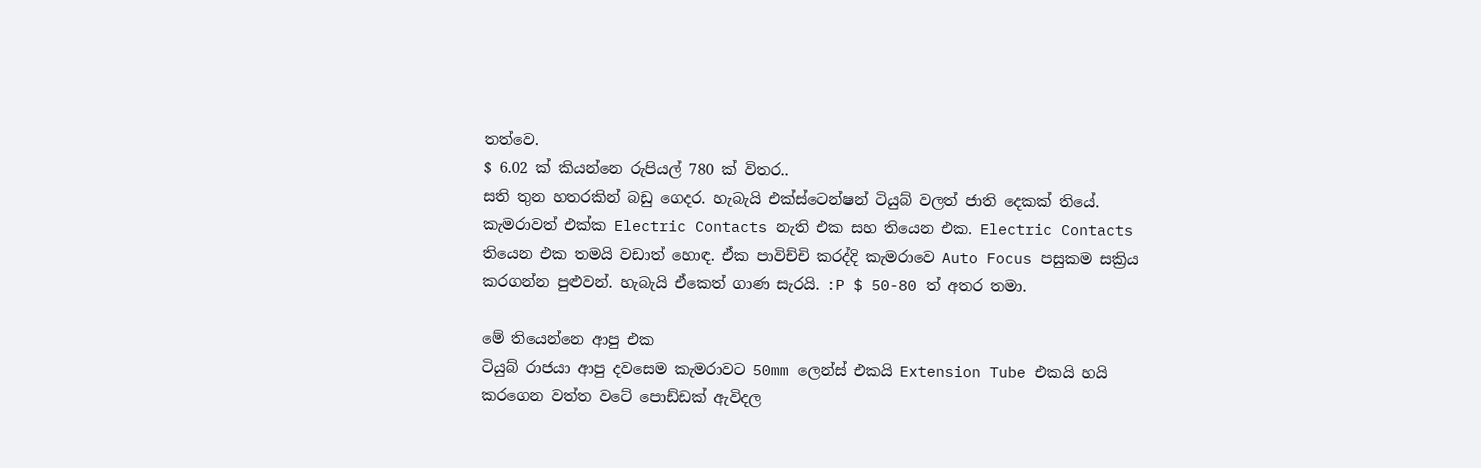තත්වෙ.
$ 6.02 ක් කියන්නෙ රුපියල් 780 ක් විතර..
සති තුන හතරකින් බඩු ගෙදර. හැබැයි එක්ස්ටෙන්ෂන් ටියුබ් වලත් ජාති දෙකක් තියේ. කැමරාවත් එක්ක Electric Contacts නැති එක සහ තියෙන එක. Electric Contacts තියෙන එක තමයි වඩාත් හොඳ. ඒක පාවිච්චි කරද්දි කැමරාවෙ Auto Focus පසුකම සක්‍රිය කරගන්න පුළුවන්. හැබැයි ඒකෙත් ගාණ සැරයි. :P $ 50-80 ත් අතර තමා.

මේ තියෙන්නෙ ආපු එක
ටියුබ් රාජයා ආපු දවසෙම කැමරාවට 50mm ලෙන්ස් එකයි Extension Tube එකයි හයි කරගෙන වත්ත වටේ පොඩ්ඩක් ඇවිදල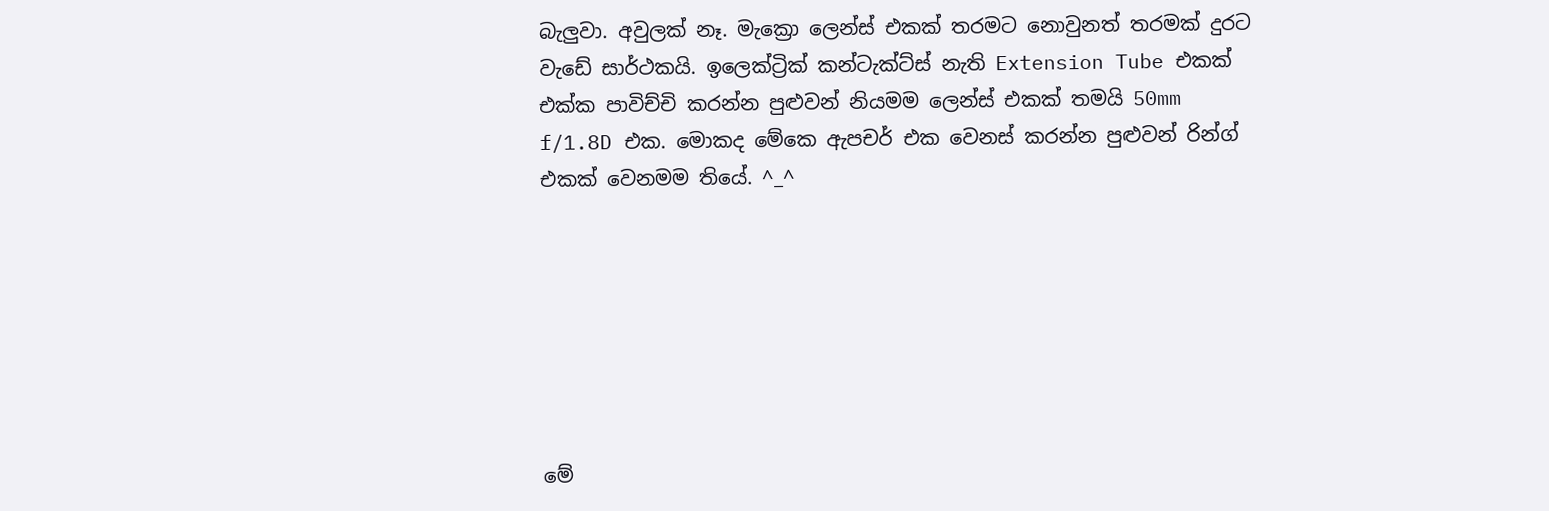බැලුවා. අවුලක් නෑ. මැක්‍රො ලෙන්ස් එකක් තරමට නොවුනත් තරමක් දුරට වැඩේ සාර්ථකයි. ඉලෙක්ට්‍රික් කන්ටැක්ට්ස් නැති Extension Tube එකක් එක්ක පාවිච්චි කරන්න පුළුවන් නියමම ලෙන්ස් එකක් තමයි 50mm f/1.8D එක. මොකද මේකෙ ඇපචර් එක වෙනස් කරන්න පුළුවන් රින්ග් එකක් වෙනමම තියේ. ^_^







මේ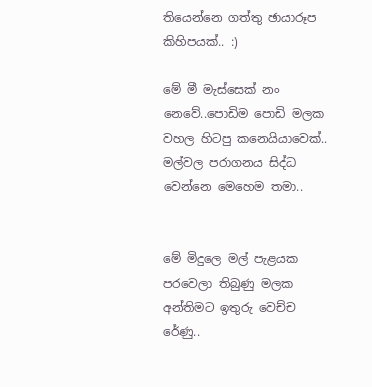තියෙන්නෙ ගත්තු ඡායාරූප කිහිපයක්.. :)

මේ මී මැස්සෙක් නං නෙවේ..පොඩිම පොඩි මලක වහල හිටපු කනෙයියාවෙක්.. මල්වල පරාගනය සිද්ධ වෙන්නෙ මෙහෙම තමා..


මේ මිදුලෙ මල් පැළයක පරවෙලා තිබුණු මලක අන්තිමට ඉතුරු වෙච්ච රේණු..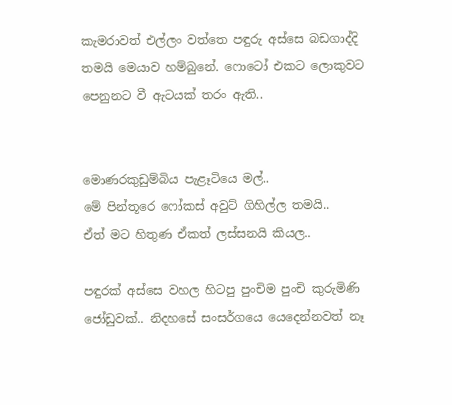කැමරාවත් එල්ලං වත්තෙ පඳුරු අස්සෙ බඩගාද්දි තමයි මෙයාව හම්බුනේ. ෆොටෝ එකට ලොකුවට පෙනුනට වී ඇටයක් තරං ඇති..


මොණරකුඩුම්බිය පැළෑටියෙ මල්..
මේ පින්තූරෙ ෆෝකස් අවුට් ගිහිල්ල තමයි..
ඒත් මට හිතුණ ඒකත් ලස්සනයි කියල..

පඳුරක් අස්සෙ වහල හිටපු පුංචිම පුංචි කුරුමිණි ජෝඩුවක්.. නිදහසේ සංසර්ගයෙ යෙදෙන්නවත් නෑ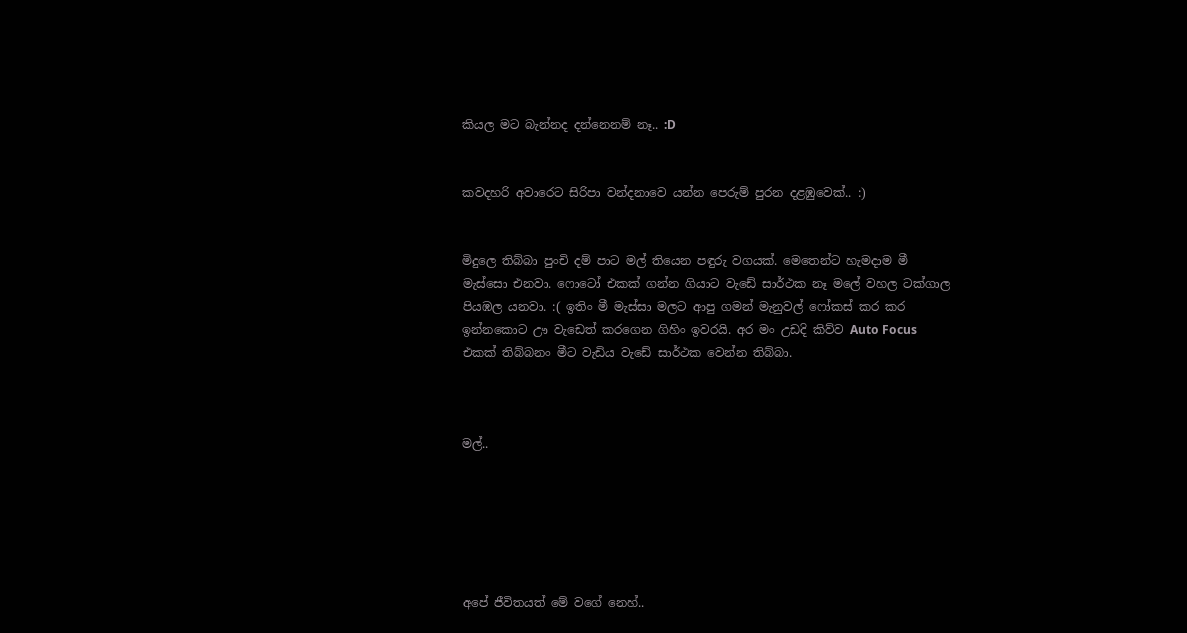කියල මට බැන්නද දන්නෙනම් නෑ.. :D


කවදහරි අවාරෙට සිරිපා වන්දනාවෙ යන්න පෙරුම් පුරන දළඹුවෙක්.. :)


මිදුලෙ තිබ්බා පුංචි දම් පාට මල් තියෙන පඳුරු වගයක්. මෙතෙන්ට හැමදාම මී මැස්සො එනවා. ෆොටෝ එකක් ගන්න ගියාට වැඩේ සාර්ථක නෑ මලේ වහල ටක්ගාල පියඹල යනවා. :( ඉතිං මී මැස්සා මලට ආපු ගමන් මැනුවල් ෆෝකස් කර කර ඉන්නකොට ඌ වැඩෙත් කරගෙන ගිහිං ඉවරයි. අර මං උඩදි කිව්ව Auto Focus එකක් තිබ්බනං මීට වැඩිය වැඩේ සාර්ථක වෙන්න තිබ්බා.



මල්..






අපේ ජීවිතයත් මේ වගේ නෙහ්..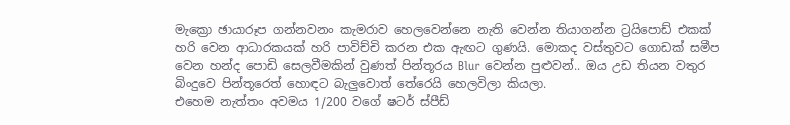මැක්‍රො ඡායාරූප ගන්නවනං කැමරාව හෙලවෙන්නෙ නැති වෙන්න තියාගන්න ට්‍රයිපොඩ් එකක් හරි වෙන ආධාරකයක් හරි පාවිච්චි කරන එක ඇඟට ගුණයි. මොකද වස්තුවට ගොඩක් සමීප වෙන හන්ද පොඩි සෙලවීමකින් වුණත් පින්තූරය Blur වෙන්න පුළුවන්.. ඔය උඩ තියන වතුර බිංදුවෙ පින්තූරෙත් හොඳට බැලුවොත් තේරෙයි හෙලවිලා කියලා.
එහෙම නැත්තං අවමය 1/200 වගේ ෂටර් ස්පීඩ්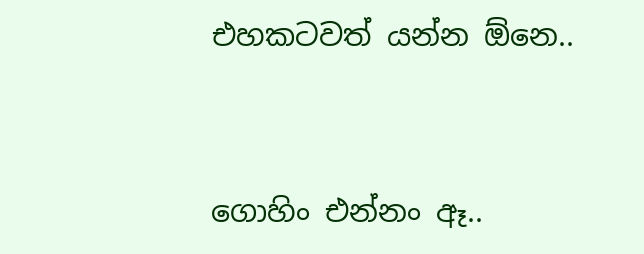එහකටවත් යන්න ඕනෙ..



ගොහිං එන්නං ඈ..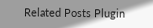Related Posts Plugin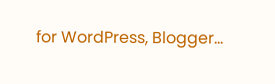for WordPress, Blogger...